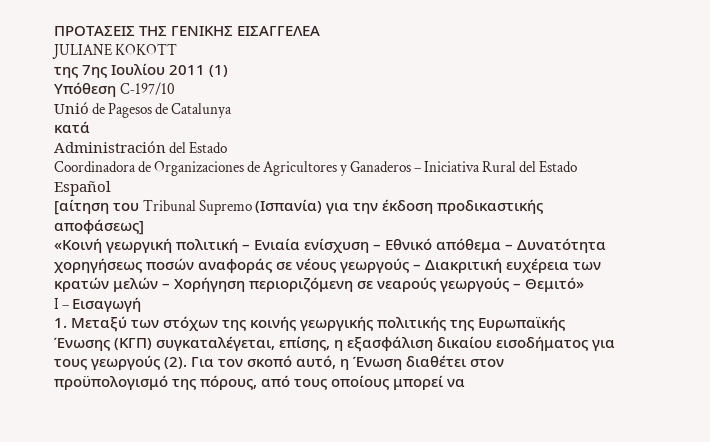ΠΡΟΤΑΣΕΙΣ ΤΗΣ ΓΕΝΙΚΗΣ ΕΙΣΑΓΓΕΛΕΑ
JULIANE KOKOTT
της 7ης Ιουλίου 2011 (1)
Υπόθεση C‑197/10
Unió de Pagesos de Catalunya
κατά
Administración del Estado
Coordinadora de Organizaciones de Agricultores y Ganaderos – Iniciativa Rural del Estado Español
[αίτηση του Tribunal Supremo (Ισπανία) για την έκδοση προδικαστικής αποφάσεως]
«Κοινή γεωργική πολιτική – Ενιαία ενίσχυση – Εθνικό απόθεμα – Δυνατότητα χορηγήσεως ποσών αναφοράς σε νέους γεωργούς – Διακριτική ευχέρεια των κρατών μελών – Χορήγηση περιοριζόμενη σε νεαρούς γεωργούς – Θεμιτό»
I – Εισαγωγή
1. Μεταξύ των στόχων της κοινής γεωργικής πολιτικής της Ευρωπαϊκής Ένωσης (ΚΓΠ) συγκαταλέγεται, επίσης, η εξασφάλιση δικαίου εισοδήματος για τους γεωργούς (2). Για τον σκοπό αυτό, η Ένωση διαθέτει στον προϋπολογισμό της πόρους, από τους οποίους μπορεί να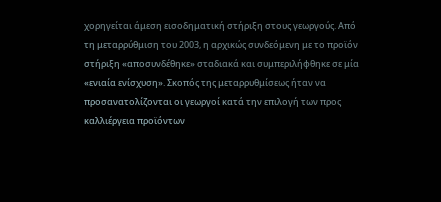χορηγείται άμεση εισοδηματική στήριξη στους γεωργούς. Από τη μεταρρύθμιση του 2003, η αρχικώς συνδεόμενη με το προϊόν στήριξη «αποσυνδέθηκε» σταδιακά και συμπεριλήφθηκε σε μία «ενιαία ενίσχυση». Σκοπός της μεταρρυθμίσεως ήταν να προσανατολίζονται οι γεωργοί κατά την επιλογή των προς καλλιέργεια προϊόντων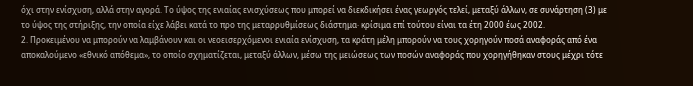όχι στην ενίσχυση, αλλά στην αγορά. Το ύψος της ενιαίας ενισχύσεως που μπορεί να διεκδικήσει ένας γεωργός τελεί, μεταξύ άλλων, σε συνάρτηση (3) με το ύψος της στήριξης, την οποία είχε λάβει κατά το προ της μεταρρυθμίσεως διάστημα· κρίσιμα επί τούτου είναι τα έτη 2000 έως 2002.
2. Προκειμένου να μπορούν να λαμβάνουν και οι νεοεισερχόμενοι ενιαία ενίσχυση, τα κράτη μέλη μπορούν να τους χορηγούν ποσά αναφοράς από ένα αποκαλούμενο «εθνικό απόθεμα», το οποίο σχηματίζεται, μεταξύ άλλων, μέσω της μειώσεως των ποσών αναφοράς που χορηγήθηκαν στους μέχρι τότε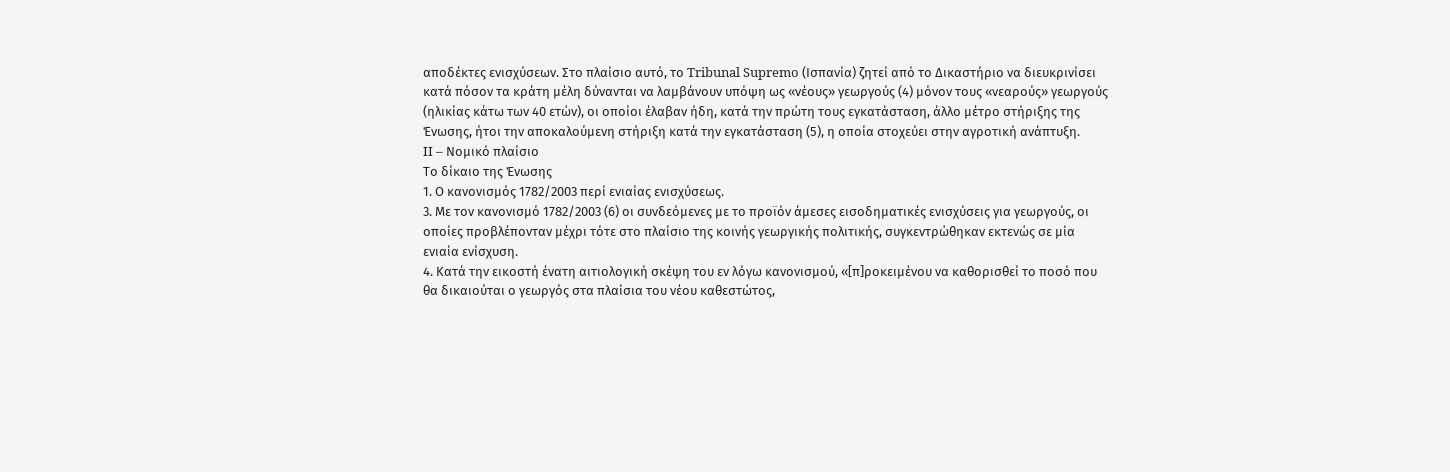αποδέκτες ενισχύσεων. Στο πλαίσιο αυτό, το Tribunal Supremo (Ισπανία) ζητεί από το Δικαστήριο να διευκρινίσει κατά πόσον τα κράτη μέλη δύνανται να λαμβάνουν υπόψη ως «νέους» γεωργούς (4) μόνον τους «νεαρούς» γεωργούς (ηλικίας κάτω των 40 ετών), οι οποίοι έλαβαν ήδη, κατά την πρώτη τους εγκατάσταση, άλλο μέτρο στήριξης της Ένωσης, ήτοι την αποκαλούμενη στήριξη κατά την εγκατάσταση (5), η οποία στοχεύει στην αγροτική ανάπτυξη.
II – Νομικό πλαίσιο
Το δίκαιο της Ένωσης
1. Ο κανονισμός 1782/2003 περί ενιαίας ενισχύσεως.
3. Με τον κανονισμό 1782/2003 (6) οι συνδεόμενες με το προϊόν άμεσες εισοδηματικές ενισχύσεις για γεωργούς, οι οποίες προβλέπονταν μέχρι τότε στο πλαίσιο της κοινής γεωργικής πολιτικής, συγκεντρώθηκαν εκτενώς σε μία ενιαία ενίσχυση.
4. Κατά την εικοστή ένατη αιτιολογική σκέψη του εν λόγω κανονισμού, «[π]ροκειμένου να καθορισθεί το ποσό που θα δικαιούται ο γεωργός στα πλαίσια του νέου καθεστώτος,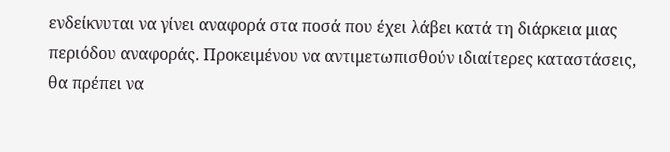ενδείκνυται να γίνει αναφορά στα ποσά που έχει λάβει κατά τη διάρκεια μιας περιόδου αναφοράς. Προκειμένου να αντιμετωπισθούν ιδιαίτερες καταστάσεις, θα πρέπει να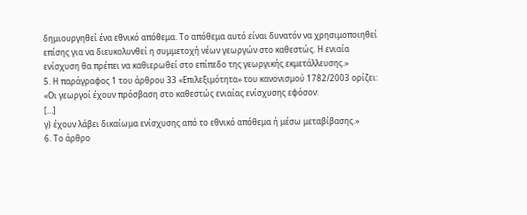δημιουργηθεί ένα εθνικό απόθεμα. Το απόθεμα αυτό είναι δυνατόν να χρησιμοποιηθεί επίσης για να διευκολυνθεί η συμμετοχή νέων γεωργών στο καθεστώς. Η ενιαία ενίσχυση θα πρέπει να καθιερωθεί στο επίπεδο της γεωργικής εκμετάλλευσης.»
5. Η παράγραφος 1 του άρθρου 33 «Επιλεξιμότητα» του κανονισμού 1782/2003 ορίζει:
«Οι γεωργοί έχουν πρόσβαση στο καθεστώς ενιαίας ενίσχυσης εφόσον:
[…]
γ) έχουν λάβει δικαίωμα ενίσχυσης από το εθνικό απόθεμα ή μέσω μεταβίβασης.»
6. Το άρθρο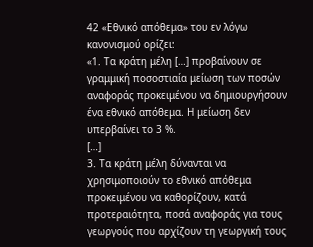42 «Εθνικό απόθεμα» του εν λόγω κανονισμού ορίζει:
«1. Τα κράτη μέλη […] προβαίνουν σε γραμμική ποσοστιαία μείωση των ποσών αναφοράς προκειμένου να δημιουργήσουν ένα εθνικό απόθεμα. Η μείωση δεν υπερβαίνει το 3 %.
[…]
3. Τα κράτη μέλη δύνανται να χρησιμοποιούν το εθνικό απόθεμα προκειμένου να καθορίζουν, κατά προτεραιότητα, ποσά αναφοράς για τους γεωργούς που αρχίζουν τη γεωργική τους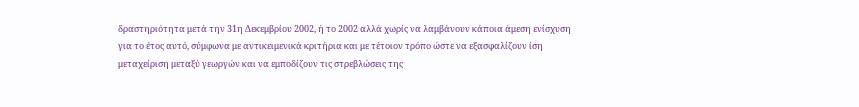δραστηριότητα μετά την 31η Δεκεμβρίου 2002, ή το 2002 αλλά χωρίς να λαμβάνουν κάποια άμεση ενίσχυση για το έτος αυτό, σύμφωνα με αντικειμενικά κριτήρια και με τέτοιον τρόπο ώστε να εξασφαλίζουν ίση μεταχείριση μεταξύ γεωργών και να εμποδίζουν τις στρεβλώσεις της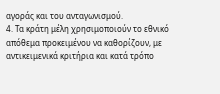αγοράς και του ανταγωνισμού.
4. Τα κράτη μέλη χρησιμοποιούν το εθνικό απόθεμα προκειμένου να καθορίζουν, με αντικειμενικά κριτήρια και κατά τρόπο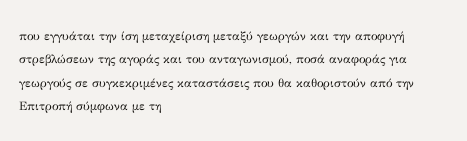που εγγυάται την ίση μεταχείριση μεταξύ γεωργών και την αποφυγή στρεβλώσεων της αγοράς και του ανταγωνισμού, ποσά αναφοράς για γεωργούς σε συγκεκριμένες καταστάσεις που θα καθοριστούν από την Επιτροπή σύμφωνα με τη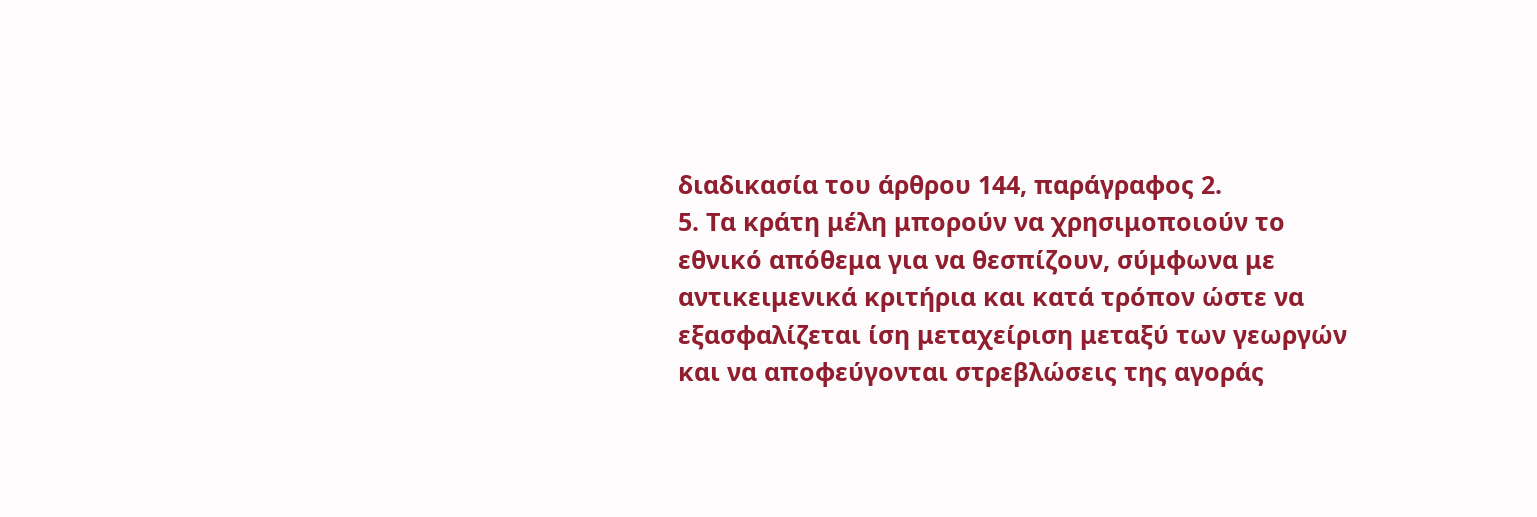διαδικασία του άρθρου 144, παράγραφος 2.
5. Τα κράτη μέλη μπορούν να χρησιμοποιούν το εθνικό απόθεμα για να θεσπίζουν, σύμφωνα με αντικειμενικά κριτήρια και κατά τρόπον ώστε να εξασφαλίζεται ίση μεταχείριση μεταξύ των γεωργών και να αποφεύγονται στρεβλώσεις της αγοράς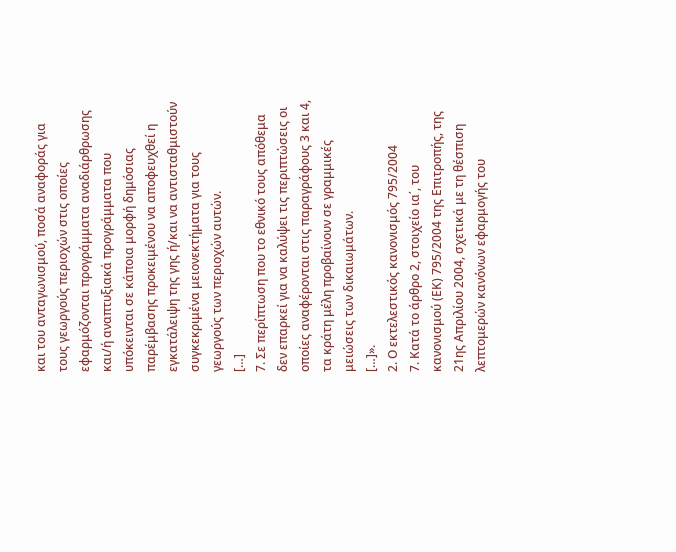και του ανταγωνισμού, ποσά αναφοράς για τους γεωργούς περιοχών στις οποίες εφαρμόζονται προγράμματα αναδιάρθρωσης και/ή αναπτυξιακά προγράμματα που υπόκεινται σε κάποια μορφή δημόσιας παρέμβασης προκειμένου να αποφευχθεί η εγκατάλειψη της γης ή/και να αντισταθμιστούν συγκεκριμένα μειονεκτήματα για τους γεωργούς των περιοχών αυτών.
[…]
7. Σε περίπτωση που το εθνικό τους απόθεμα δεν επαρκεί για να καλύψει τις περιπτώσεις οι οποίες αναφέρονται στις παραγράφους 3 και 4, τα κράτη μέλη προβαίνουν σε γραμμικές μειώσεις των δικαιωμάτων.
[…]».
2. Ο εκτελεστικός κανονισμός 795/2004
7. Κατά το άρθρο 2, στοιχείο ια΄, του κανονισμού (ΕΚ) 795/2004 της Επιτροπής, της 21ης Απριλίου 2004, σχετικά με τη θέσπιση λεπτομερών κανόνων εφαρμογής του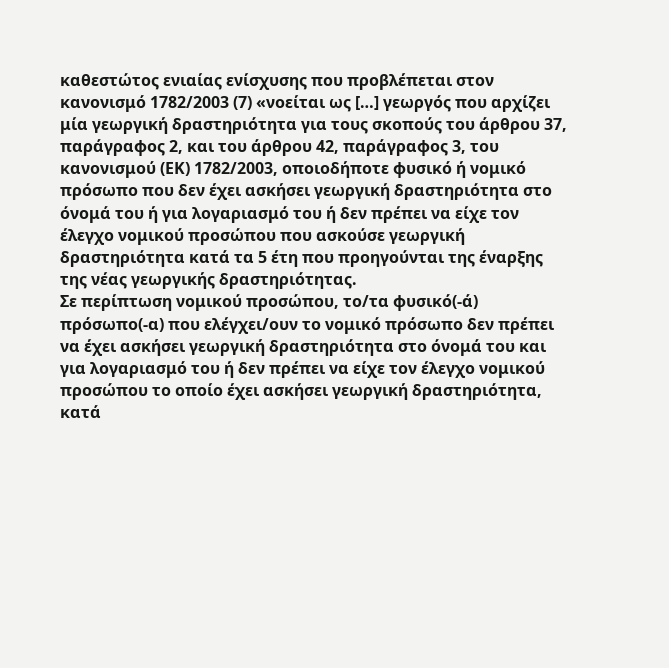καθεστώτος ενιαίας ενίσχυσης που προβλέπεται στον κανονισμό 1782/2003 (7) «νοείται ως […] γεωργός που αρχίζει μία γεωργική δραστηριότητα για τους σκοπούς του άρθρου 37, παράγραφος 2, και του άρθρου 42, παράγραφος 3, του κανονισμού (ΕΚ) 1782/2003, οποιοδήποτε φυσικό ή νομικό πρόσωπο που δεν έχει ασκήσει γεωργική δραστηριότητα στο όνομά του ή για λογαριασμό του ή δεν πρέπει να είχε τον έλεγχο νομικού προσώπου που ασκούσε γεωργική δραστηριότητα κατά τα 5 έτη που προηγούνται της έναρξης της νέας γεωργικής δραστηριότητας.
Σε περίπτωση νομικού προσώπου, το/τα φυσικό(-ά) πρόσωπο(-α) που ελέγχει/ουν το νομικό πρόσωπο δεν πρέπει να έχει ασκήσει γεωργική δραστηριότητα στο όνομά του και για λογαριασμό του ή δεν πρέπει να είχε τον έλεγχο νομικού προσώπου το οποίο έχει ασκήσει γεωργική δραστηριότητα, κατά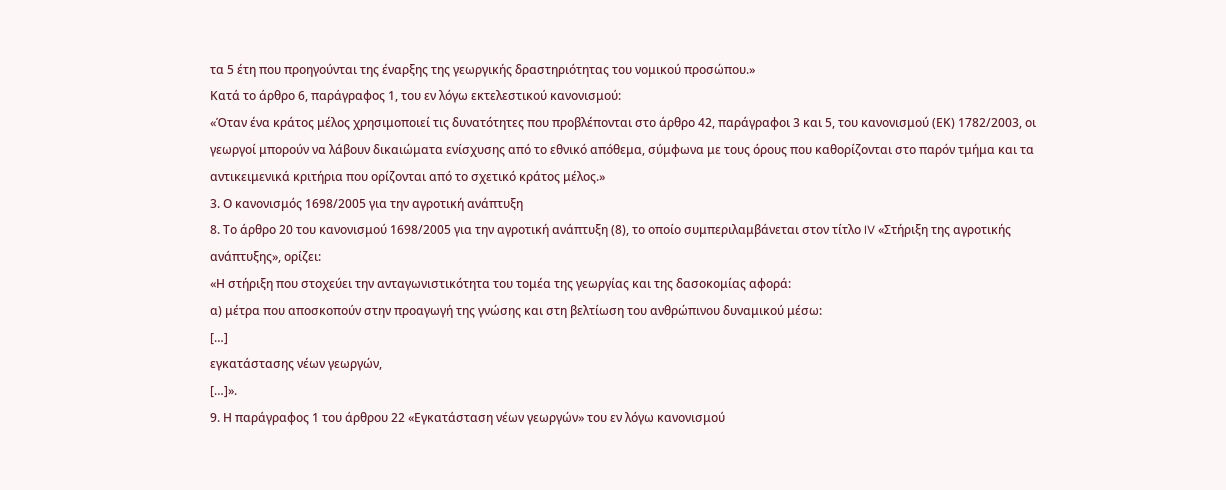τα 5 έτη που προηγούνται της έναρξης της γεωργικής δραστηριότητας του νομικού προσώπου.»
Κατά το άρθρο 6, παράγραφος 1, του εν λόγω εκτελεστικού κανονισμού:
«Όταν ένα κράτος μέλος χρησιμοποιεί τις δυνατότητες που προβλέπονται στο άρθρο 42, παράγραφοι 3 και 5, του κανονισμού (ΕΚ) 1782/2003, οι γεωργοί μπορούν να λάβουν δικαιώματα ενίσχυσης από το εθνικό απόθεμα, σύμφωνα με τους όρους που καθορίζονται στο παρόν τμήμα και τα αντικειμενικά κριτήρια που ορίζονται από το σχετικό κράτος μέλος.»
3. Ο κανονισμός 1698/2005 για την αγροτική ανάπτυξη
8. Το άρθρο 20 του κανονισμού 1698/2005 για την αγροτική ανάπτυξη (8), το οποίο συμπεριλαμβάνεται στον τίτλο IV «Στήριξη της αγροτικής ανάπτυξης», ορίζει:
«Η στήριξη που στοχεύει την ανταγωνιστικότητα του τομέα της γεωργίας και της δασοκομίας αφορά:
α) μέτρα που αποσκοπούν στην προαγωγή της γνώσης και στη βελτίωση του ανθρώπινου δυναμικού μέσω:
[…]
εγκατάστασης νέων γεωργών,
[…]».
9. Η παράγραφος 1 του άρθρου 22 «Εγκατάσταση νέων γεωργών» του εν λόγω κανονισμού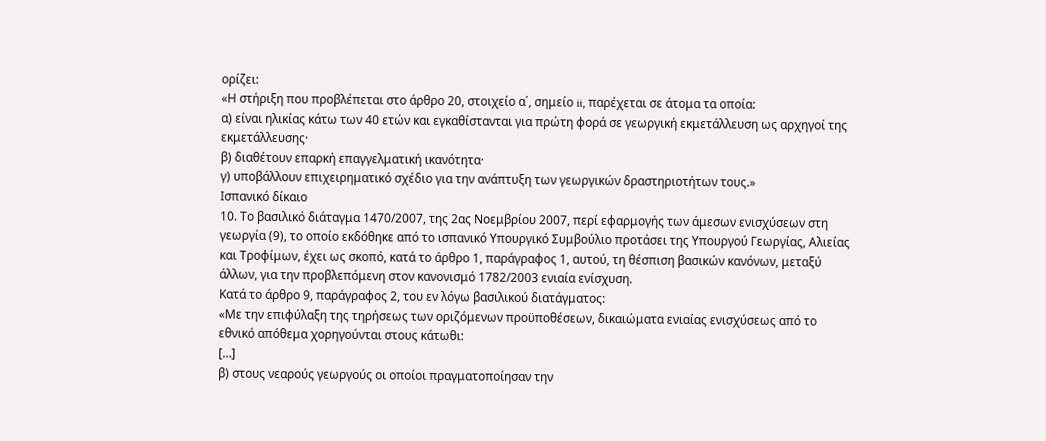ορίζει:
«Η στήριξη που προβλέπεται στο άρθρο 20, στοιχείο α΄, σημείο ii, παρέχεται σε άτομα τα οποία:
α) είναι ηλικίας κάτω των 40 ετών και εγκαθίστανται για πρώτη φορά σε γεωργική εκμετάλλευση ως αρχηγοί της εκμετάλλευσης·
β) διαθέτουν επαρκή επαγγελματική ικανότητα·
γ) υποβάλλουν επιχειρηματικό σχέδιο για την ανάπτυξη των γεωργικών δραστηριοτήτων τους.»
Ισπανικό δίκαιο
10. Το βασιλικό διάταγμα 1470/2007, της 2ας Νοεμβρίου 2007, περί εφαρμογής των άμεσων ενισχύσεων στη γεωργία (9), το οποίο εκδόθηκε από το ισπανικό Υπουργικό Συμβούλιο προτάσει της Υπουργού Γεωργίας, Αλιείας και Τροφίμων, έχει ως σκοπό, κατά το άρθρο 1, παράγραφος 1, αυτού, τη θέσπιση βασικών κανόνων, μεταξύ άλλων, για την προβλεπόμενη στον κανονισμό 1782/2003 ενιαία ενίσχυση.
Κατά το άρθρο 9, παράγραφος 2, του εν λόγω βασιλικού διατάγματος:
«Με την επιφύλαξη της τηρήσεως των οριζόμενων προϋποθέσεων, δικαιώματα ενιαίας ενισχύσεως από το εθνικό απόθεμα χορηγούνται στους κάτωθι:
[…]
β) στους νεαρούς γεωργούς οι οποίοι πραγματοποίησαν την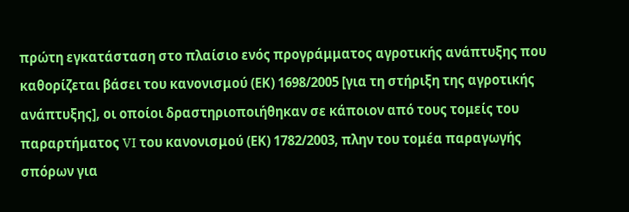πρώτη εγκατάσταση στο πλαίσιο ενός προγράμματος αγροτικής ανάπτυξης που καθορίζεται βάσει του κανονισμού (ΕΚ) 1698/2005 [για τη στήριξη της αγροτικής ανάπτυξης], οι οποίοι δραστηριοποιήθηκαν σε κάποιον από τους τομείς του παραρτήματος VI του κανονισμού (ΕΚ) 1782/2003, πλην του τομέα παραγωγής σπόρων για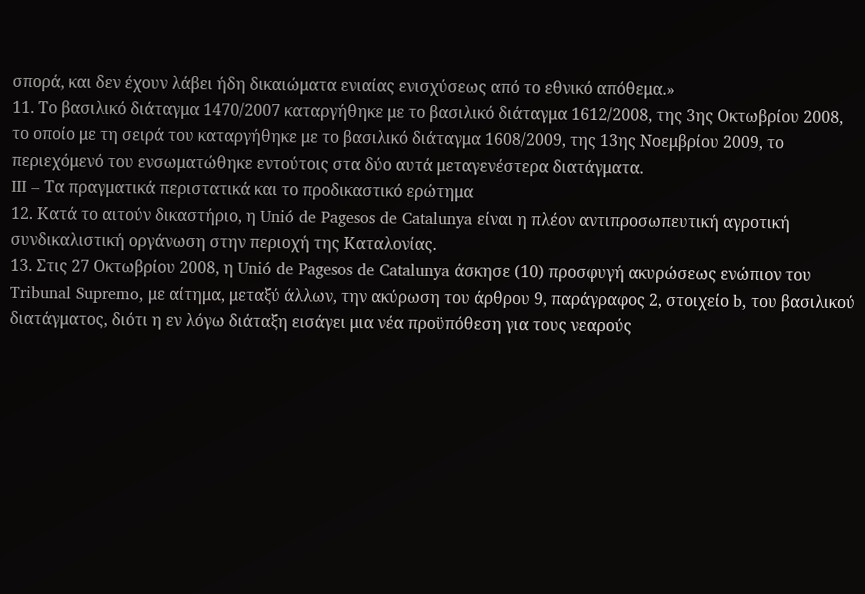σπορά, και δεν έχουν λάβει ήδη δικαιώματα ενιαίας ενισχύσεως από το εθνικό απόθεμα.»
11. Το βασιλικό διάταγμα 1470/2007 καταργήθηκε με το βασιλικό διάταγμα 1612/2008, της 3ης Οκτωβρίου 2008, το οποίο με τη σειρά του καταργήθηκε με το βασιλικό διάταγμα 1608/2009, της 13ης Νοεμβρίου 2009, το περιεχόμενό του ενσωματώθηκε εντούτοις στα δύο αυτά μεταγενέστερα διατάγματα.
III – Τα πραγματικά περιστατικά και το προδικαστικό ερώτημα
12. Κατά το αιτούν δικαστήριο, η Unió de Pagesos de Catalunya είναι η πλέον αντιπροσωπευτική αγροτική συνδικαλιστική οργάνωση στην περιοχή της Καταλονίας.
13. Στις 27 Οκτωβρίου 2008, η Unió de Pagesos de Catalunya άσκησε (10) προσφυγή ακυρώσεως ενώπιον του Tribunal Supremo, με αίτημα, μεταξύ άλλων, την ακύρωση του άρθρου 9, παράγραφος 2, στοιχείο b, του βασιλικού διατάγματος, διότι η εν λόγω διάταξη εισάγει μια νέα προϋπόθεση για τους νεαρούς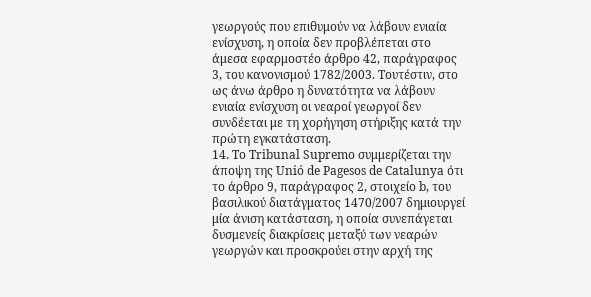γεωργούς που επιθυμούν να λάβουν ενιαία ενίσχυση, η οποία δεν προβλέπεται στο άμεσα εφαρμοστέο άρθρο 42, παράγραφος 3, του κανονισμού 1782/2003. Τουτέστιν, στο ως άνω άρθρο η δυνατότητα να λάβουν ενιαία ενίσχυση οι νεαροί γεωργοί δεν συνδέεται με τη χορήγηση στήριξης κατά την πρώτη εγκατάσταση.
14. Το Tribunal Supremo συμμερίζεται την άποψη της Unió de Pagesos de Catalunya ότι το άρθρο 9, παράγραφος 2, στοιχείο b, του βασιλικού διατάγματος 1470/2007 δημιουργεί μία άνιση κατάσταση, η οποία συνεπάγεται δυσμενείς διακρίσεις μεταξύ των νεαρών γεωργών και προσκρούει στην αρχή της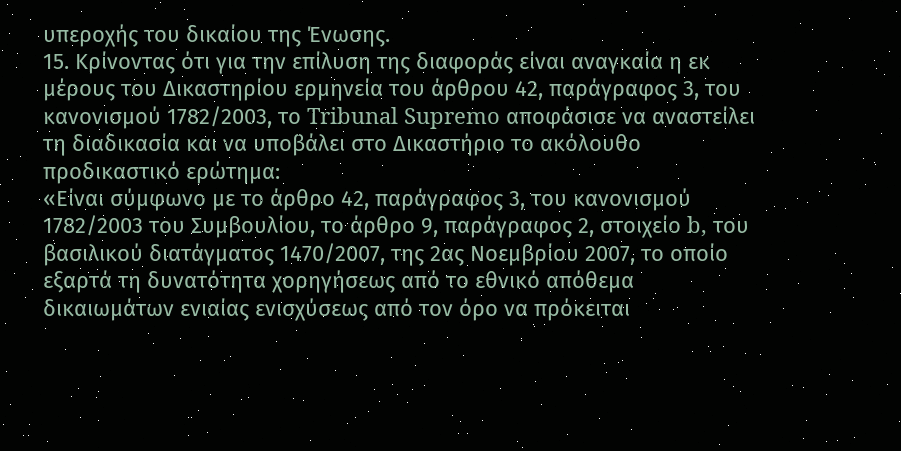υπεροχής του δικαίου της Ένωσης.
15. Κρίνοντας ότι για την επίλυση της διαφοράς είναι αναγκαία η εκ μέρους του Δικαστηρίου ερμηνεία του άρθρου 42, παράγραφος 3, του κανονισμού 1782/2003, το Tribunal Supremo αποφάσισε να αναστείλει τη διαδικασία και να υποβάλει στο Δικαστήριο το ακόλουθο προδικαστικό ερώτημα:
«Είναι σύμφωνο με το άρθρο 42, παράγραφος 3, του κανονισμού 1782/2003 του Συμβουλίου, το άρθρο 9, παράγραφος 2, στοιχείο b, του βασιλικού διατάγματος 1470/2007, της 2ας Νοεμβρίου 2007, το οποίο εξαρτά τη δυνατότητα χορηγήσεως από το εθνικό απόθεμα δικαιωμάτων ενιαίας ενισχύσεως από τον όρο να πρόκειται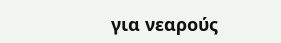για νεαρούς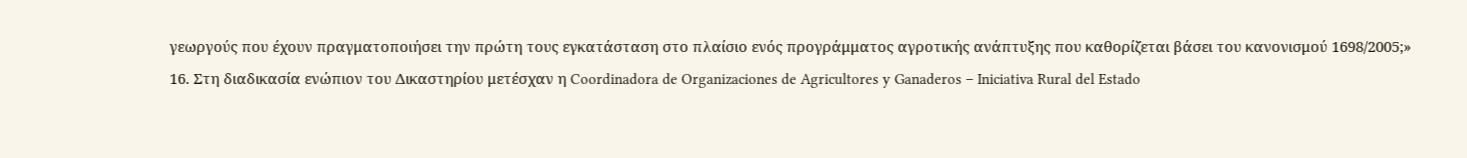γεωργούς που έχουν πραγματοποιήσει την πρώτη τους εγκατάσταση στο πλαίσιο ενός προγράμματος αγροτικής ανάπτυξης που καθορίζεται βάσει του κανονισμού 1698/2005;»
16. Στη διαδικασία ενώπιον του Δικαστηρίου μετέσχαν η Coordinadora de Organizaciones de Agricultores y Ganaderos – Iniciativa Rural del Estado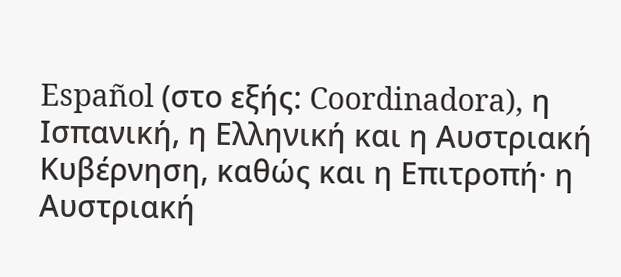Español (στο εξής: Coordinadora), η Ισπανική, η Ελληνική και η Αυστριακή Κυβέρνηση, καθώς και η Επιτροπή· η Αυστριακή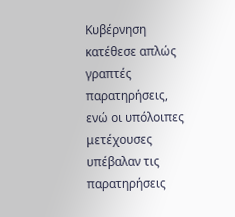Κυβέρνηση κατέθεσε απλώς γραπτές παρατηρήσεις, ενώ οι υπόλοιπες μετέχουσες υπέβαλαν τις παρατηρήσεις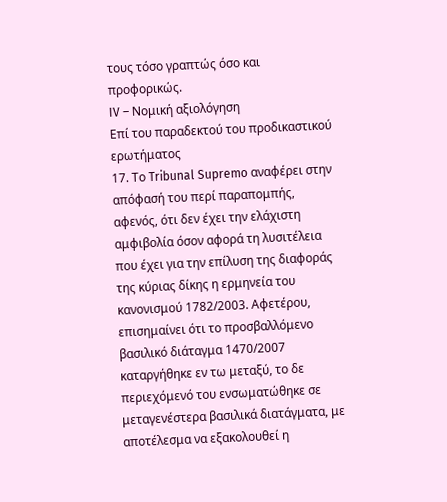τους τόσο γραπτώς όσο και προφορικώς.
IV – Νομική αξιολόγηση
Επί του παραδεκτού του προδικαστικού ερωτήματος
17. Το Tribunal Supremo αναφέρει στην απόφασή του περί παραπομπής, αφενός, ότι δεν έχει την ελάχιστη αμφιβολία όσον αφορά τη λυσιτέλεια που έχει για την επίλυση της διαφοράς της κύριας δίκης η ερμηνεία του κανονισμού 1782/2003. Αφετέρου, επισημαίνει ότι το προσβαλλόμενο βασιλικό διάταγμα 1470/2007 καταργήθηκε εν τω μεταξύ, το δε περιεχόμενό του ενσωματώθηκε σε μεταγενέστερα βασιλικά διατάγματα, με αποτέλεσμα να εξακολουθεί η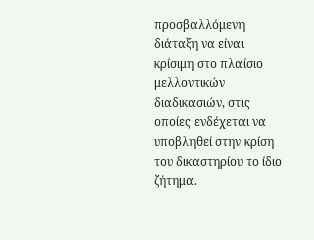προσβαλλόμενη διάταξη να είναι κρίσιμη στο πλαίσιο μελλοντικών διαδικασιών, στις οποίες ενδέχεται να υποβληθεί στην κρίση του δικαστηρίου το ίδιο ζήτημα.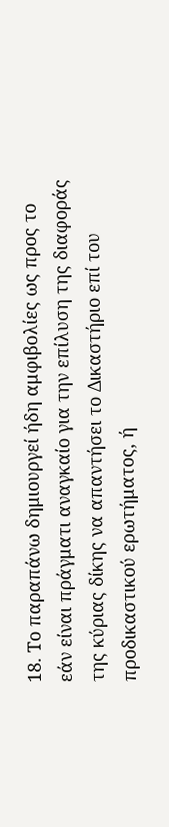18. Το παραπάνω δημιουργεί ήδη αμφιβολίες ως προς το εάν είναι πράγματι αναγκαίο για την επίλυση της διαφοράς της κύριας δίκης να απαντήσει το Δικαστήριο επί του προδικαστικού ερωτήματος, ή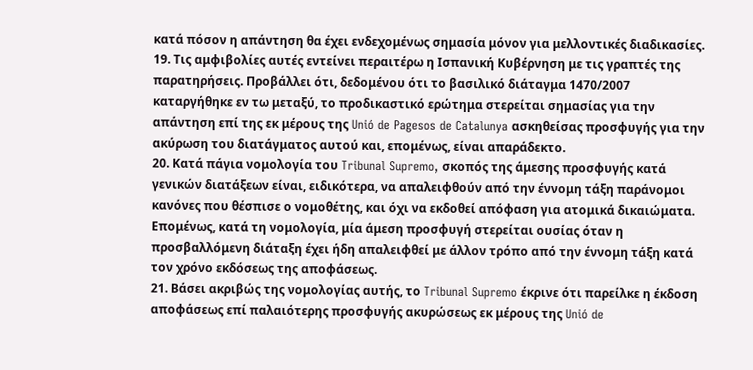κατά πόσον η απάντηση θα έχει ενδεχομένως σημασία μόνον για μελλοντικές διαδικασίες.
19. Τις αμφιβολίες αυτές εντείνει περαιτέρω η Ισπανική Κυβέρνηση με τις γραπτές της παρατηρήσεις. Προβάλλει ότι, δεδομένου ότι το βασιλικό διάταγμα 1470/2007 καταργήθηκε εν τω μεταξύ, το προδικαστικό ερώτημα στερείται σημασίας για την απάντηση επί της εκ μέρους της Unió de Pagesos de Catalunya ασκηθείσας προσφυγής για την ακύρωση του διατάγματος αυτού και, επομένως, είναι απαράδεκτο.
20. Κατά πάγια νομολογία του Tribunal Supremo, σκοπός της άμεσης προσφυγής κατά γενικών διατάξεων είναι, ειδικότερα, να απαλειφθούν από την έννομη τάξη παράνομοι κανόνες που θέσπισε ο νομοθέτης, και όχι να εκδοθεί απόφαση για ατομικά δικαιώματα. Επομένως, κατά τη νομολογία, μία άμεση προσφυγή στερείται ουσίας όταν η προσβαλλόμενη διάταξη έχει ήδη απαλειφθεί με άλλον τρόπο από την έννομη τάξη κατά τον χρόνο εκδόσεως της αποφάσεως.
21. Βάσει ακριβώς της νομολογίας αυτής, το Tribunal Supremo έκρινε ότι παρείλκε η έκδοση αποφάσεως επί παλαιότερης προσφυγής ακυρώσεως εκ μέρους της Unió de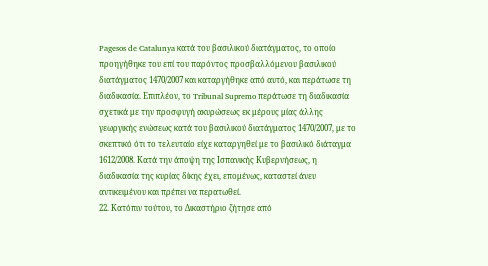Pagesos de Catalunya κατά του βασιλικού διατάγματος, το οποίο προηγήθηκε του επί του παρόντος προσβαλλόμενου βασιλικού διατάγματος 1470/2007 και καταργήθηκε από αυτό, και περάτωσε τη διαδικασία. Επιπλέον, το Tribunal Supremo περάτωσε τη διαδικασία σχετικά με την προσφυγή ακυρώσεως εκ μέρους μίας άλλης γεωργικής ενώσεως κατά του βασιλικού διατάγματος 1470/2007, με το σκεπτικό ότι το τελευταίο είχε καταργηθεί με το βασιλικό διάταγμα 1612/2008. Κατά την άποψη της Ισπανικής Κυβερνήσεως, η διαδικασία της κυρίας δίκης έχει, επομένως, καταστεί άνευ αντικειμένου και πρέπει να περατωθεί.
22. Κατόπιν τούτου, το Δικαστήριο ζήτησε από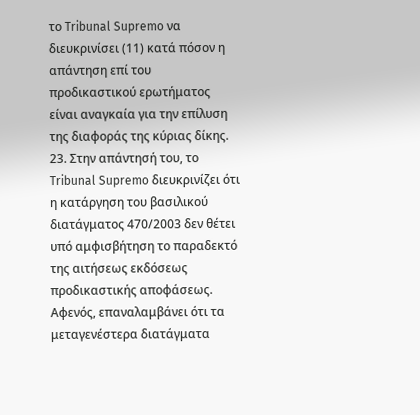το Tribunal Supremo να διευκρινίσει (11) κατά πόσον η απάντηση επί του προδικαστικού ερωτήματος είναι αναγκαία για την επίλυση της διαφοράς της κύριας δίκης.
23. Στην απάντησή του, το Tribunal Supremo διευκρινίζει ότι η κατάργηση του βασιλικού διατάγματος 470/2003 δεν θέτει υπό αμφισβήτηση το παραδεκτό της αιτήσεως εκδόσεως προδικαστικής αποφάσεως. Αφενός, επαναλαμβάνει ότι τα μεταγενέστερα διατάγματα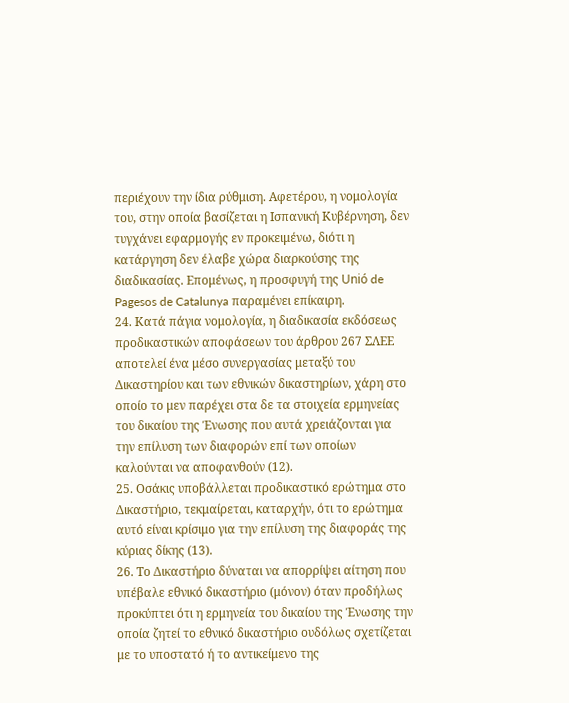περιέχουν την ίδια ρύθμιση. Αφετέρου, η νομολογία του, στην οποία βασίζεται η Ισπανική Κυβέρνηση, δεν τυγχάνει εφαρμογής εν προκειμένω, διότι η κατάργηση δεν έλαβε χώρα διαρκούσης της διαδικασίας. Επομένως, η προσφυγή της Unió de Pagesos de Catalunya παραμένει επίκαιρη.
24. Κατά πάγια νομολογία, η διαδικασία εκδόσεως προδικαστικών αποφάσεων του άρθρου 267 ΣΛΕΕ αποτελεί ένα μέσο συνεργασίας μεταξύ του Δικαστηρίου και των εθνικών δικαστηρίων, χάρη στο οποίο το μεν παρέχει στα δε τα στοιχεία ερμηνείας του δικαίου της Ένωσης που αυτά χρειάζονται για την επίλυση των διαφορών επί των οποίων καλούνται να αποφανθούν (12).
25. Οσάκις υποβάλλεται προδικαστικό ερώτημα στο Δικαστήριο, τεκμαίρεται, καταρχήν, ότι το ερώτημα αυτό είναι κρίσιμο για την επίλυση της διαφοράς της κύριας δίκης (13).
26. Το Δικαστήριο δύναται να απορρίψει αίτηση που υπέβαλε εθνικό δικαστήριο (μόνον) όταν προδήλως προκύπτει ότι η ερμηνεία του δικαίου της Ένωσης την οποία ζητεί το εθνικό δικαστήριο ουδόλως σχετίζεται με το υποστατό ή το αντικείμενο της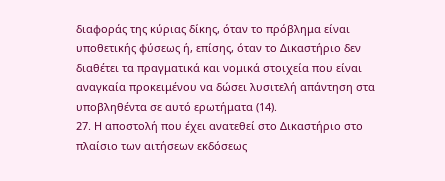διαφοράς της κύριας δίκης, όταν το πρόβλημα είναι υποθετικής φύσεως ή, επίσης, όταν το Δικαστήριο δεν διαθέτει τα πραγματικά και νομικά στοιχεία που είναι αναγκαία προκειμένου να δώσει λυσιτελή απάντηση στα υποβληθέντα σε αυτό ερωτήματα (14).
27. Η αποστολή που έχει ανατεθεί στο Δικαστήριο στο πλαίσιο των αιτήσεων εκδόσεως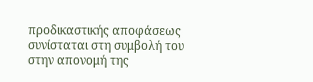προδικαστικής αποφάσεως συνίσταται στη συμβολή του στην απονομή της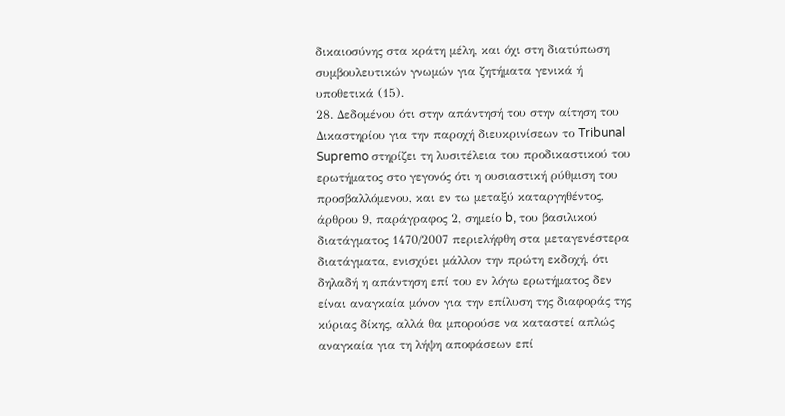δικαιοσύνης στα κράτη μέλη, και όχι στη διατύπωση συμβουλευτικών γνωμών για ζητήματα γενικά ή υποθετικά (15).
28. Δεδομένου ότι στην απάντησή του στην αίτηση του Δικαστηρίου για την παροχή διευκρινίσεων το Tribunal Supremo στηρίζει τη λυσιτέλεια του προδικαστικού του ερωτήματος στο γεγονός ότι η ουσιαστική ρύθμιση του προσβαλλόμενου, και εν τω μεταξύ καταργηθέντος, άρθρου 9, παράγραφος 2, σημείο b, του βασιλικού διατάγματος 1470/2007 περιελήφθη στα μεταγενέστερα διατάγματα, ενισχύει μάλλον την πρώτη εκδοχή, ότι δηλαδή η απάντηση επί του εν λόγω ερωτήματος δεν είναι αναγκαία μόνον για την επίλυση της διαφοράς της κύριας δίκης, αλλά θα μπορούσε να καταστεί απλώς αναγκαία για τη λήψη αποφάσεων επί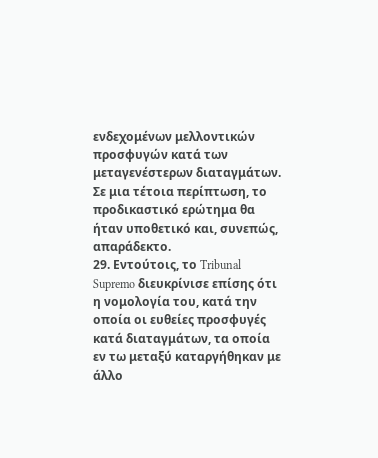ενδεχομένων μελλοντικών προσφυγών κατά των μεταγενέστερων διαταγμάτων. Σε μια τέτοια περίπτωση, το προδικαστικό ερώτημα θα ήταν υποθετικό και, συνεπώς, απαράδεκτο.
29. Εντούτοις, το Tribunal Supremo διευκρίνισε επίσης ότι η νομολογία του, κατά την οποία οι ευθείες προσφυγές κατά διαταγμάτων, τα οποία εν τω μεταξύ καταργήθηκαν με άλλο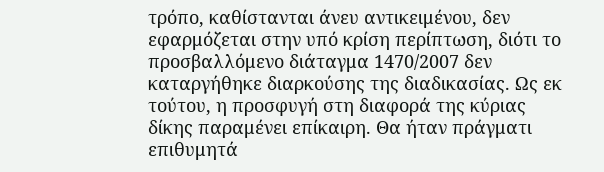τρόπο, καθίστανται άνευ αντικειμένου, δεν εφαρμόζεται στην υπό κρίση περίπτωση, διότι το προσβαλλόμενο διάταγμα 1470/2007 δεν καταργήθηκε διαρκούσης της διαδικασίας. Ως εκ τούτου, η προσφυγή στη διαφορά της κύριας δίκης παραμένει επίκαιρη. Θα ήταν πράγματι επιθυμητά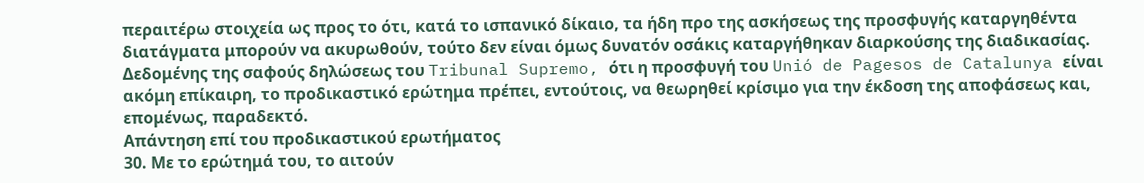περαιτέρω στοιχεία ως προς το ότι, κατά το ισπανικό δίκαιο, τα ήδη προ της ασκήσεως της προσφυγής καταργηθέντα διατάγματα μπορούν να ακυρωθούν, τούτο δεν είναι όμως δυνατόν οσάκις καταργήθηκαν διαρκούσης της διαδικασίας. Δεδομένης της σαφούς δηλώσεως του Tribunal Supremo, ότι η προσφυγή του Unió de Pagesos de Catalunya είναι ακόμη επίκαιρη, το προδικαστικό ερώτημα πρέπει, εντούτοις, να θεωρηθεί κρίσιμο για την έκδοση της αποφάσεως και, επομένως, παραδεκτό.
Απάντηση επί του προδικαστικού ερωτήματος
30. Με το ερώτημά του, το αιτούν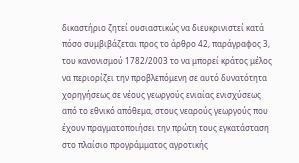δικαστήριο ζητεί ουσιαστικώς να διευκρινιστεί κατά πόσο συμβιβάζεται προς το άρθρο 42, παράγραφος 3, του κανονισμού 1782/2003 το να μπορεί κράτος μέλος να περιορίζει την προβλεπόμενη σε αυτό δυνατότητα χορηγήσεως σε νέους γεωργούς ενιαίας ενισχύσεως από το εθνικό απόθεμα, στους νεαρούς γεωργούς που έχουν πραγματοποιήσει την πρώτη τους εγκατάσταση στο πλαίσιο προγράμματος αγροτικής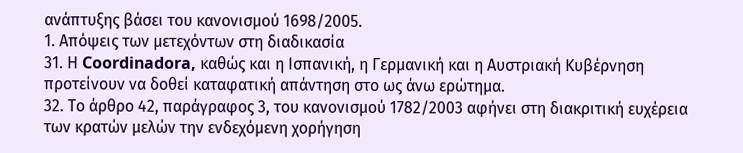ανάπτυξης βάσει του κανονισμού 1698/2005.
1. Απόψεις των μετεχόντων στη διαδικασία
31. Η Coordinadora, καθώς και η Ισπανική, η Γερμανική και η Αυστριακή Κυβέρνηση προτείνουν να δοθεί καταφατική απάντηση στο ως άνω ερώτημα.
32. Το άρθρο 42, παράγραφος 3, του κανονισμού 1782/2003 αφήνει στη διακριτική ευχέρεια των κρατών μελών την ενδεχόμενη χορήγηση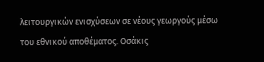λειτουργικών ενισχύσεων σε νέους γεωργούς μέσω του εθνικού αποθέματος. Οσάκις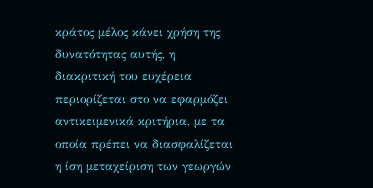κράτος μέλος κάνει χρήση της δυνατότητας αυτής, η διακριτική του ευχέρεια περιορίζεται στο να εφαρμόζει αντικειμενικά κριτήρια, με τα οποία πρέπει να διασφαλίζεται η ίση μεταχείριση των γεωργών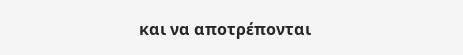και να αποτρέπονται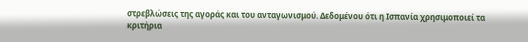στρεβλώσεις της αγοράς και του ανταγωνισμού. Δεδομένου ότι η Ισπανία χρησιμοποιεί τα κριτήρια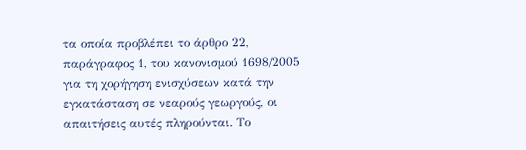τα οποία προβλέπει το άρθρο 22, παράγραφος 1, του κανονισμού 1698/2005 για τη χορήγηση ενισχύσεων κατά την εγκατάσταση σε νεαρούς γεωργούς, οι απαιτήσεις αυτές πληρούνται. Το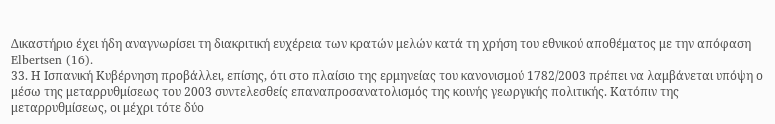Δικαστήριο έχει ήδη αναγνωρίσει τη διακριτική ευχέρεια των κρατών μελών κατά τη χρήση του εθνικού αποθέματος με την απόφαση Elbertsen (16).
33. Η Ισπανική Κυβέρνηση προβάλλει, επίσης, ότι στο πλαίσιο της ερμηνείας του κανονισμού 1782/2003 πρέπει να λαμβάνεται υπόψη ο μέσω της μεταρρυθμίσεως του 2003 συντελεσθείς επαναπροσανατολισμός της κοινής γεωργικής πολιτικής. Κατόπιν της μεταρρυθμίσεως, οι μέχρι τότε δύο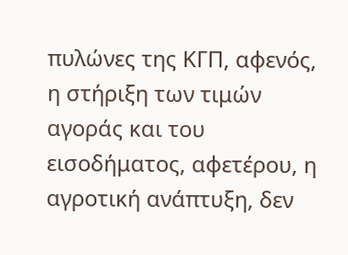πυλώνες της ΚΓΠ, αφενός, η στήριξη των τιμών αγοράς και του εισοδήματος, αφετέρου, η αγροτική ανάπτυξη, δεν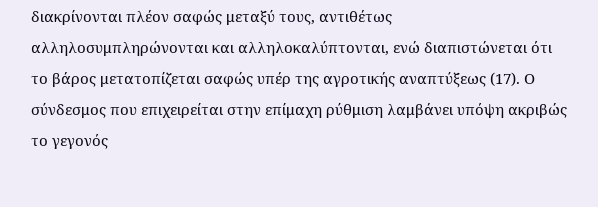διακρίνονται πλέον σαφώς μεταξύ τους, αντιθέτως αλληλοσυμπληρώνονται και αλληλοκαλύπτονται, ενώ διαπιστώνεται ότι το βάρος μετατοπίζεται σαφώς υπέρ της αγροτικής αναπτύξεως (17). Ο σύνδεσμος που επιχειρείται στην επίμαχη ρύθμιση λαμβάνει υπόψη ακριβώς το γεγονός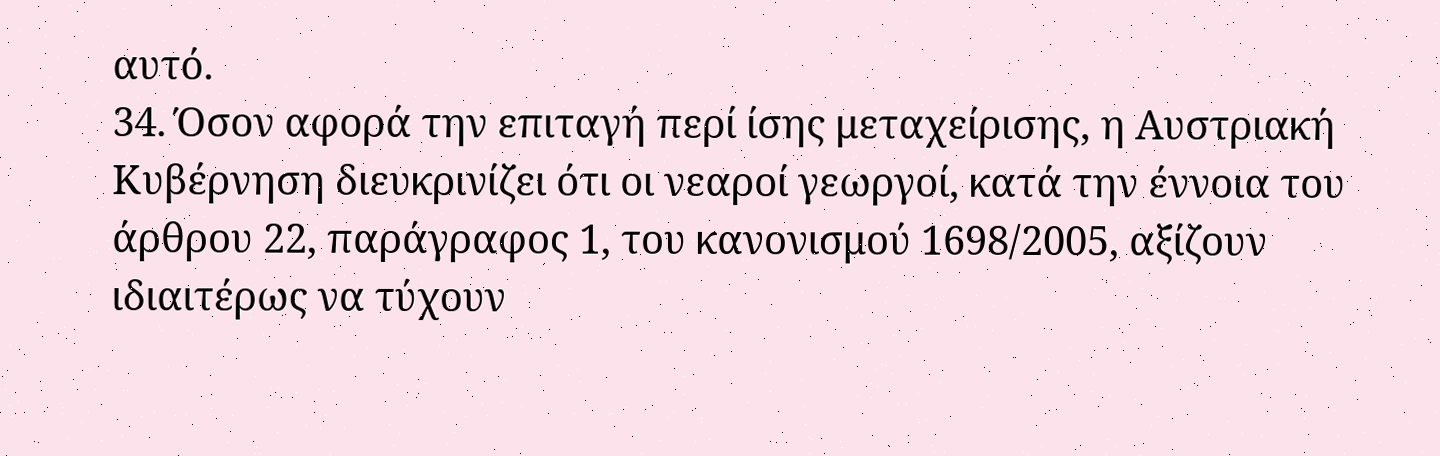αυτό.
34. Όσον αφορά την επιταγή περί ίσης μεταχείρισης, η Αυστριακή Κυβέρνηση διευκρινίζει ότι οι νεαροί γεωργοί, κατά την έννοια του άρθρου 22, παράγραφος 1, του κανονισμού 1698/2005, αξίζουν ιδιαιτέρως να τύχουν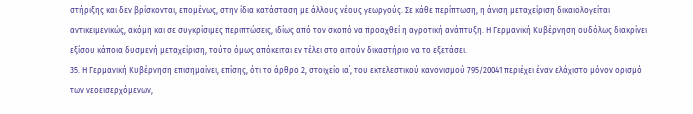στήριξης και δεν βρίσκονται, επομένως, στην ίδια κατάσταση με άλλους νέους γεωργούς. Σε κάθε περίπτωση, η άνιση μεταχείριση δικαιολογείται αντικειμενικώς, ακόμη και σε συγκρίσιμες περιπτώσεις, ιδίως από τον σκοπό να προαχθεί η αγροτική ανάπτυξη. Η Γερμανική Κυβέρνηση ουδόλως διακρίνει εξίσου κάποια δυσμενή μεταχείριση, τούτο όμως απόκειται εν τέλει στο αιτούν δικαστήριο να το εξετάσει.
35. Η Γερμανική Κυβέρνηση επισημαίνει, επίσης, ότι το άρθρο 2, στοιχείο ια΄, του εκτελεστικού κανονισμού 795/20041 περιέχει έναν ελάχιστο μόνον ορισμό των νεοεισερχόμενων,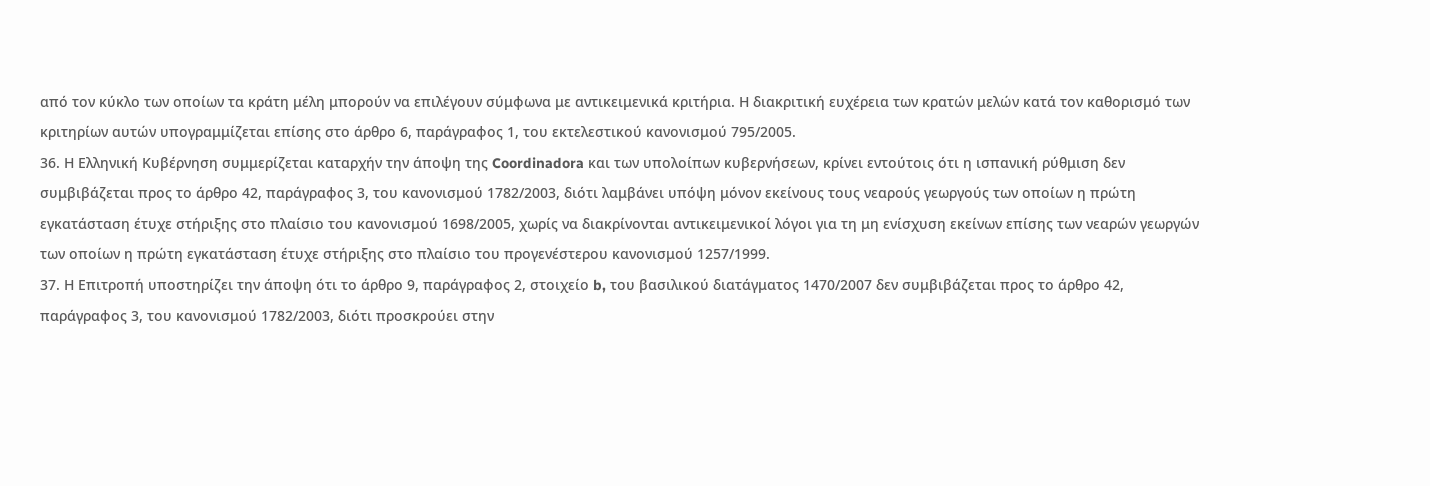από τον κύκλο των οποίων τα κράτη μέλη μπορούν να επιλέγουν σύμφωνα με αντικειμενικά κριτήρια. Η διακριτική ευχέρεια των κρατών μελών κατά τον καθορισμό των κριτηρίων αυτών υπογραμμίζεται επίσης στο άρθρο 6, παράγραφος 1, του εκτελεστικού κανονισμού 795/2005.
36. Η Ελληνική Κυβέρνηση συμμερίζεται καταρχήν την άποψη της Coordinadora και των υπολοίπων κυβερνήσεων, κρίνει εντούτοις ότι η ισπανική ρύθμιση δεν συμβιβάζεται προς το άρθρο 42, παράγραφος 3, του κανονισμού 1782/2003, διότι λαμβάνει υπόψη μόνον εκείνους τους νεαρούς γεωργούς των οποίων η πρώτη εγκατάσταση έτυχε στήριξης στο πλαίσιο του κανονισμού 1698/2005, χωρίς να διακρίνονται αντικειμενικοί λόγοι για τη μη ενίσχυση εκείνων επίσης των νεαρών γεωργών των οποίων η πρώτη εγκατάσταση έτυχε στήριξης στο πλαίσιο του προγενέστερου κανονισμού 1257/1999.
37. Η Επιτροπή υποστηρίζει την άποψη ότι το άρθρο 9, παράγραφος 2, στοιχείο b, του βασιλικού διατάγματος 1470/2007 δεν συμβιβάζεται προς το άρθρο 42, παράγραφος 3, του κανονισμού 1782/2003, διότι προσκρούει στην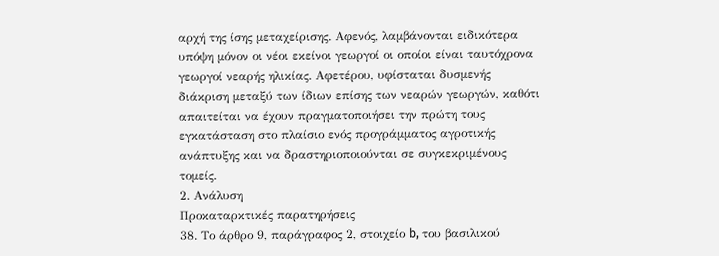αρχή της ίσης μεταχείρισης. Αφενός, λαμβάνονται ειδικότερα υπόψη μόνον οι νέοι εκείνοι γεωργοί οι οποίοι είναι ταυτόχρονα γεωργοί νεαρής ηλικίας. Αφετέρου, υφίσταται δυσμενής διάκριση μεταξύ των ίδιων επίσης των νεαρών γεωργών, καθότι απαιτείται να έχουν πραγματοποιήσει την πρώτη τους εγκατάσταση στο πλαίσιο ενός προγράμματος αγροτικής ανάπτυξης και να δραστηριοποιούνται σε συγκεκριμένους τομείς.
2. Ανάλυση
Προκαταρκτικές παρατηρήσεις
38. Το άρθρο 9, παράγραφος 2, στοιχείο b, του βασιλικού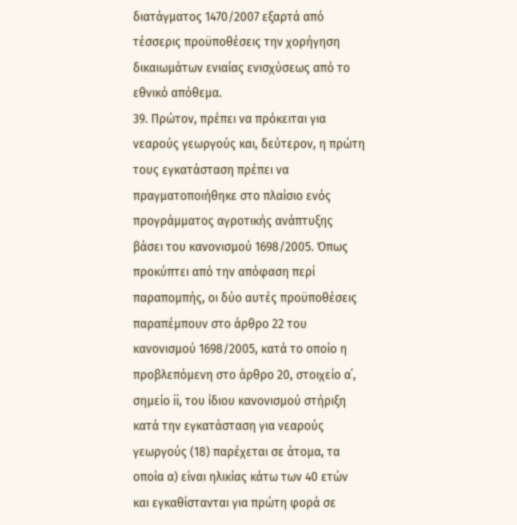διατάγματος 1470/2007 εξαρτά από τέσσερις προϋποθέσεις την χορήγηση δικαιωμάτων ενιαίας ενισχύσεως από το εθνικό απόθεμα.
39. Πρώτον, πρέπει να πρόκειται για νεαρούς γεωργούς και, δεύτερον, η πρώτη τους εγκατάσταση πρέπει να πραγματοποιήθηκε στο πλαίσιο ενός προγράμματος αγροτικής ανάπτυξης βάσει του κανονισμού 1698/2005. Όπως προκύπτει από την απόφαση περί παραπομπής, οι δύο αυτές προϋποθέσεις παραπέμπουν στο άρθρο 22 του κανονισμού 1698/2005, κατά το οποίο η προβλεπόμενη στο άρθρο 20, στοιχείο α΄, σημείο ii, του ίδιου κανονισμού στήριξη κατά την εγκατάσταση για νεαρούς γεωργούς (18) παρέχεται σε άτομα, τα οποία α) είναι ηλικίας κάτω των 40 ετών και εγκαθίστανται για πρώτη φορά σε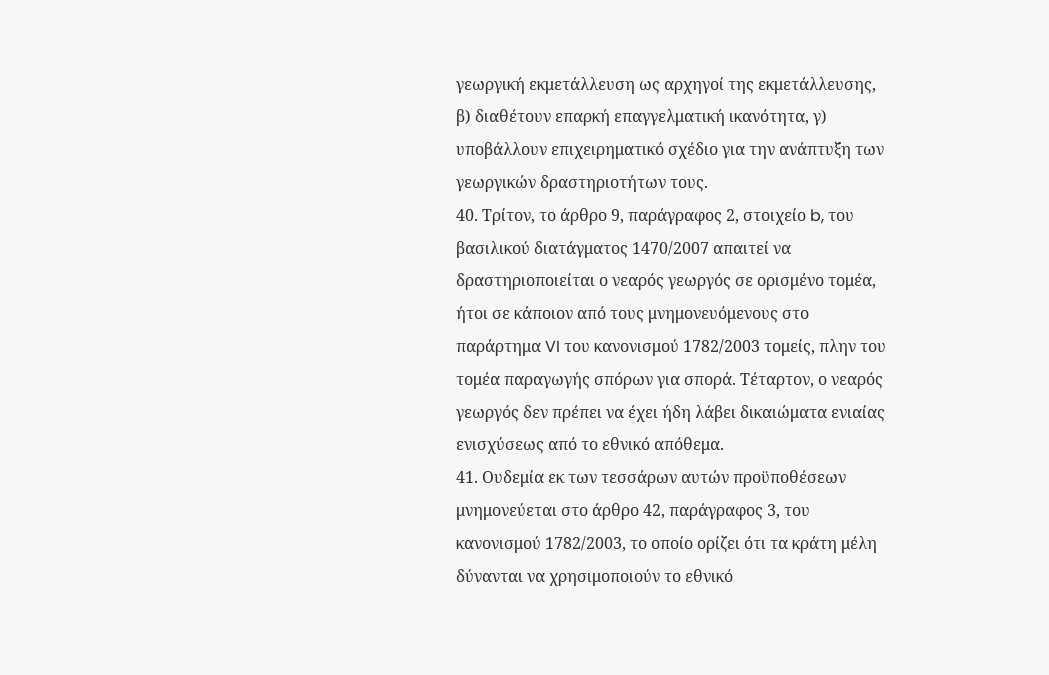γεωργική εκμετάλλευση ως αρχηγοί της εκμετάλλευσης, β) διαθέτουν επαρκή επαγγελματική ικανότητα, γ) υποβάλλουν επιχειρηματικό σχέδιο για την ανάπτυξη των γεωργικών δραστηριοτήτων τους.
40. Τρίτον, το άρθρο 9, παράγραφος 2, στοιχείο b, του βασιλικού διατάγματος 1470/2007 απαιτεί να δραστηριοποιείται ο νεαρός γεωργός σε ορισμένο τομέα, ήτοι σε κάποιον από τους μνημονευόμενους στο παράρτημα VI του κανονισμού 1782/2003 τομείς, πλην του τομέα παραγωγής σπόρων για σπορά. Τέταρτον, ο νεαρός γεωργός δεν πρέπει να έχει ήδη λάβει δικαιώματα ενιαίας ενισχύσεως από το εθνικό απόθεμα.
41. Ουδεμία εκ των τεσσάρων αυτών προϋποθέσεων μνημονεύεται στο άρθρο 42, παράγραφος 3, του κανονισμού 1782/2003, το οποίο ορίζει ότι τα κράτη μέλη δύνανται να χρησιμοποιούν το εθνικό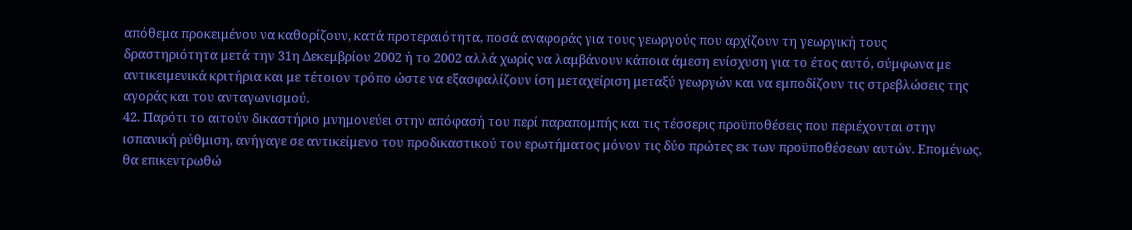απόθεμα προκειμένου να καθορίζουν, κατά προτεραιότητα, ποσά αναφοράς για τους γεωργούς που αρχίζουν τη γεωργική τους δραστηριότητα μετά την 31η Δεκεμβρίου 2002 ή το 2002 αλλά χωρίς να λαμβάνουν κάποια άμεση ενίσχυση για το έτος αυτό, σύμφωνα με αντικειμενικά κριτήρια και με τέτοιον τρόπο ώστε να εξασφαλίζουν ίση μεταχείριση μεταξύ γεωργών και να εμποδίζουν τις στρεβλώσεις της αγοράς και του ανταγωνισμού.
42. Παρότι το αιτούν δικαστήριο μνημονεύει στην απόφασή του περί παραπομπής και τις τέσσερις προϋποθέσεις που περιέχονται στην ισπανική ρύθμιση, ανήγαγε σε αντικείμενο του προδικαστικού του ερωτήματος μόνον τις δύο πρώτες εκ των προϋποθέσεων αυτών. Επομένως, θα επικεντρωθώ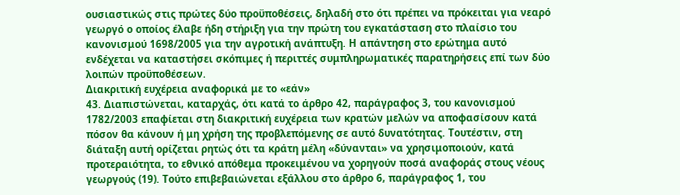ουσιαστικώς στις πρώτες δύο προϋποθέσεις, δηλαδή στο ότι πρέπει να πρόκειται για νεαρό γεωργό ο οποίος έλαβε ήδη στήριξη για την πρώτη του εγκατάσταση στο πλαίσιο του κανονισμού 1698/2005 για την αγροτική ανάπτυξη. Η απάντηση στο ερώτημα αυτό ενδέχεται να καταστήσει σκόπιμες ή περιττές συμπληρωματικές παρατηρήσεις επί των δύο λοιπών προϋποθέσεων.
Διακριτική ευχέρεια αναφορικά με το «εάν»
43. Διαπιστώνεται, καταρχάς, ότι κατά το άρθρο 42, παράγραφος 3, του κανονισμού 1782/2003 επαφίεται στη διακριτική ευχέρεια των κρατών μελών να αποφασίσουν κατά πόσον θα κάνουν ή μη χρήση της προβλεπόμενης σε αυτό δυνατότητας. Τουτέστιν, στη διάταξη αυτή ορίζεται ρητώς ότι τα κράτη μέλη «δύνανται» να χρησιμοποιούν, κατά προτεραιότητα, το εθνικό απόθεμα προκειμένου να χορηγούν ποσά αναφοράς στους νέους γεωργούς (19). Τούτο επιβεβαιώνεται εξάλλου στο άρθρο 6, παράγραφος 1, του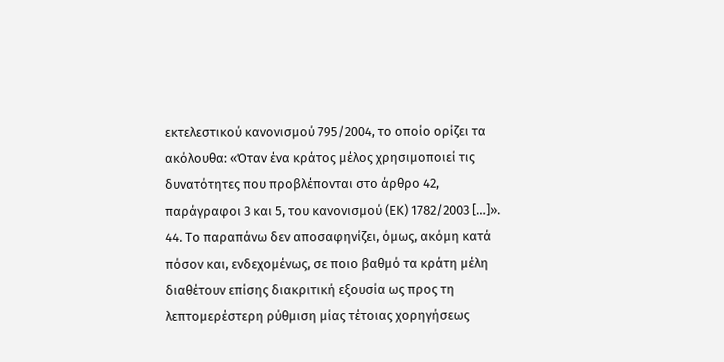εκτελεστικού κανονισμού 795/2004, το οποίο ορίζει τα ακόλουθα: «Όταν ένα κράτος μέλος χρησιμοποιεί τις δυνατότητες που προβλέπονται στο άρθρο 42, παράγραφοι 3 και 5, του κανονισμού (ΕΚ) 1782/2003 […]».
44. Το παραπάνω δεν αποσαφηνίζει, όμως, ακόμη κατά πόσον και, ενδεχομένως, σε ποιο βαθμό τα κράτη μέλη διαθέτουν επίσης διακριτική εξουσία ως προς τη λεπτομερέστερη ρύθμιση μίας τέτοιας χορηγήσεως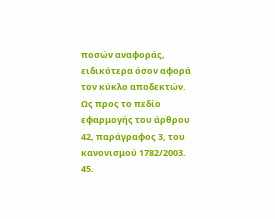ποσών αναφοράς, ειδικότερα όσον αφορά τον κύκλο αποδεκτών.
Ως προς το πεδίο εφαρμογής του άρθρου 42, παράγραφος 3, του κανονισμού 1782/2003.
45.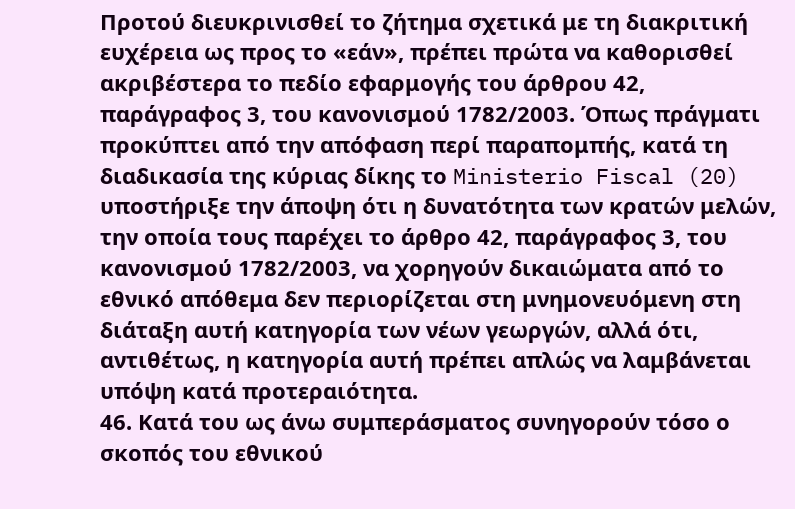Προτού διευκρινισθεί το ζήτημα σχετικά με τη διακριτική ευχέρεια ως προς το «εάν», πρέπει πρώτα να καθορισθεί ακριβέστερα το πεδίο εφαρμογής του άρθρου 42, παράγραφος 3, του κανονισμού 1782/2003. Όπως πράγματι προκύπτει από την απόφαση περί παραπομπής, κατά τη διαδικασία της κύριας δίκης το Ministerio Fiscal (20) υποστήριξε την άποψη ότι η δυνατότητα των κρατών μελών, την οποία τους παρέχει το άρθρο 42, παράγραφος 3, του κανονισμού 1782/2003, να χορηγούν δικαιώματα από το εθνικό απόθεμα δεν περιορίζεται στη μνημονευόμενη στη διάταξη αυτή κατηγορία των νέων γεωργών, αλλά ότι, αντιθέτως, η κατηγορία αυτή πρέπει απλώς να λαμβάνεται υπόψη κατά προτεραιότητα.
46. Κατά του ως άνω συμπεράσματος συνηγορούν τόσο ο σκοπός του εθνικού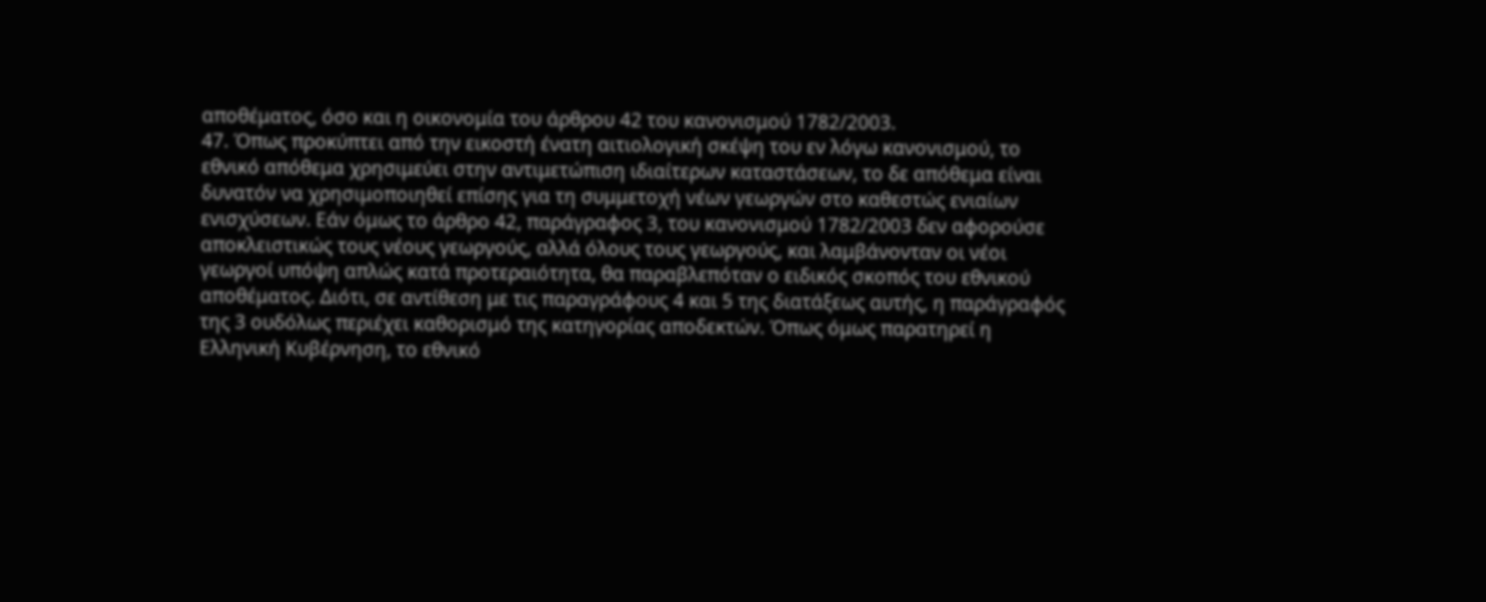αποθέματος, όσο και η οικονομία του άρθρου 42 του κανονισμού 1782/2003.
47. Όπως προκύπτει από την εικοστή ένατη αιτιολογική σκέψη του εν λόγω κανονισμού, το εθνικό απόθεμα χρησιμεύει στην αντιμετώπιση ιδιαίτερων καταστάσεων, το δε απόθεμα είναι δυνατόν να χρησιμοποιηθεί επίσης για τη συμμετοχή νέων γεωργών στο καθεστώς ενιαίων ενισχύσεων. Εάν όμως το άρθρο 42, παράγραφος 3, του κανονισμού 1782/2003 δεν αφορούσε αποκλειστικώς τους νέους γεωργούς, αλλά όλους τους γεωργούς, και λαμβάνονταν οι νέοι γεωργοί υπόψη απλώς κατά προτεραιότητα, θα παραβλεπόταν ο ειδικός σκοπός του εθνικού αποθέματος. Διότι, σε αντίθεση με τις παραγράφους 4 και 5 της διατάξεως αυτής, η παράγραφός της 3 ουδόλως περιέχει καθορισμό της κατηγορίας αποδεκτών. Όπως όμως παρατηρεί η Ελληνική Κυβέρνηση, το εθνικό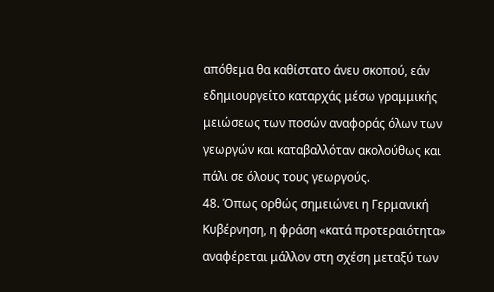απόθεμα θα καθίστατο άνευ σκοπού, εάν εδημιουργείτο καταρχάς μέσω γραμμικής μειώσεως των ποσών αναφοράς όλων των γεωργών και καταβαλλόταν ακολούθως και πάλι σε όλους τους γεωργούς.
48. Όπως ορθώς σημειώνει η Γερμανική Κυβέρνηση, η φράση «κατά προτεραιότητα» αναφέρεται μάλλον στη σχέση μεταξύ των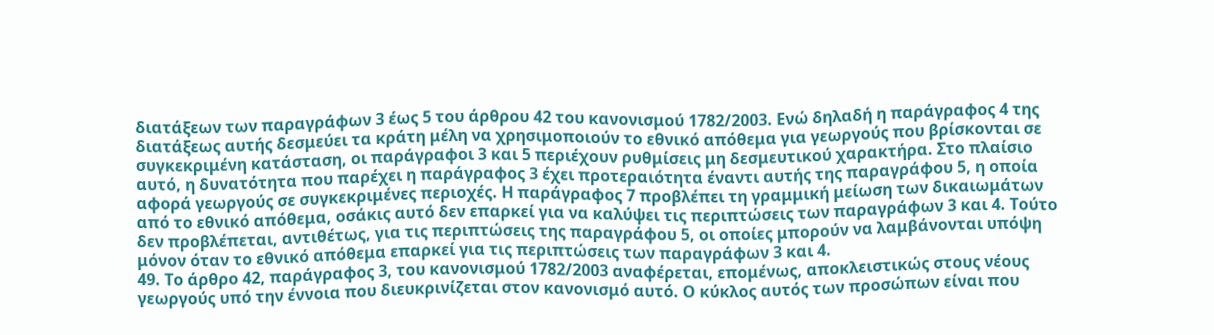διατάξεων των παραγράφων 3 έως 5 του άρθρου 42 του κανονισμού 1782/2003. Ενώ δηλαδή η παράγραφος 4 της διατάξεως αυτής δεσμεύει τα κράτη μέλη να χρησιμοποιούν το εθνικό απόθεμα για γεωργούς που βρίσκονται σε συγκεκριμένη κατάσταση, οι παράγραφοι 3 και 5 περιέχουν ρυθμίσεις μη δεσμευτικού χαρακτήρα. Στο πλαίσιο αυτό, η δυνατότητα που παρέχει η παράγραφος 3 έχει προτεραιότητα έναντι αυτής της παραγράφου 5, η οποία αφορά γεωργούς σε συγκεκριμένες περιοχές. Η παράγραφος 7 προβλέπει τη γραμμική μείωση των δικαιωμάτων από το εθνικό απόθεμα, οσάκις αυτό δεν επαρκεί για να καλύψει τις περιπτώσεις των παραγράφων 3 και 4. Τούτο δεν προβλέπεται, αντιθέτως, για τις περιπτώσεις της παραγράφου 5, οι οποίες μπορούν να λαμβάνονται υπόψη μόνον όταν το εθνικό απόθεμα επαρκεί για τις περιπτώσεις των παραγράφων 3 και 4.
49. Το άρθρο 42, παράγραφος 3, του κανονισμού 1782/2003 αναφέρεται, επομένως, αποκλειστικώς στους νέους γεωργούς υπό την έννοια που διευκρινίζεται στον κανονισμό αυτό. Ο κύκλος αυτός των προσώπων είναι που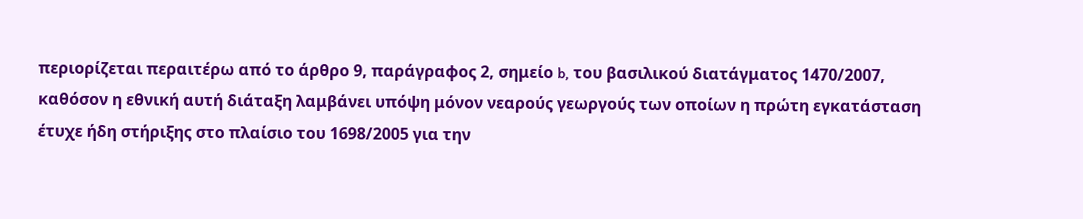περιορίζεται περαιτέρω από το άρθρο 9, παράγραφος 2, σημείο b, του βασιλικού διατάγματος 1470/2007, καθόσον η εθνική αυτή διάταξη λαμβάνει υπόψη μόνον νεαρούς γεωργούς των οποίων η πρώτη εγκατάσταση έτυχε ήδη στήριξης στο πλαίσιο του 1698/2005 για την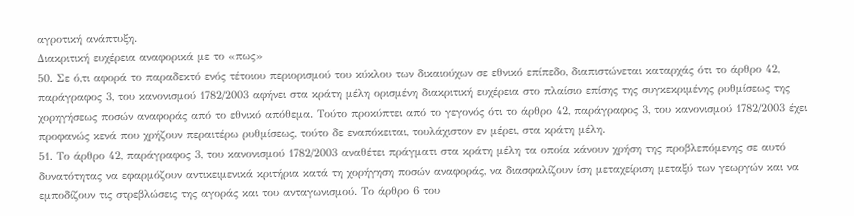αγροτική ανάπτυξη.
Διακριτική ευχέρεια αναφορικά με το «πως»
50. Σε ό,τι αφορά το παραδεκτό ενός τέτοιου περιορισμού του κύκλου των δικαιούχων σε εθνικό επίπεδο, διαπιστώνεται καταρχάς ότι το άρθρο 42, παράγραφος 3, του κανονισμού 1782/2003 αφήνει στα κράτη μέλη ορισμένη διακριτική ευχέρεια στο πλαίσιο επίσης της συγκεκριμένης ρυθμίσεως της χορηγήσεως ποσών αναφοράς από το εθνικό απόθεμα. Τούτο προκύπτει από το γεγονός ότι το άρθρο 42, παράγραφος 3, του κανονισμού 1782/2003 έχει προφανώς κενά που χρήζουν περαιτέρω ρυθμίσεως, τούτο δε εναπόκειται, τουλάχιστον εν μέρει, στα κράτη μέλη.
51. Το άρθρο 42, παράγραφος 3, του κανονισμού 1782/2003 αναθέτει πράγματι στα κράτη μέλη τα οποία κάνουν χρήση της προβλεπόμενης σε αυτό δυνατότητας να εφαρμόζουν αντικειμενικά κριτήρια κατά τη χορήγηση ποσών αναφοράς, να διασφαλίζουν ίση μεταχείριση μεταξύ των γεωργών και να εμποδίζουν τις στρεβλώσεις της αγοράς και του ανταγωνισμού. Το άρθρο 6 του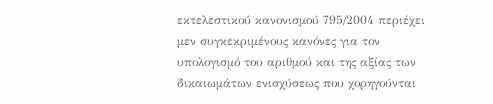εκτελεστικού κανονισμού 795/2004 περιέχει μεν συγκεκριμένους κανόνες για τον υπολογισμό του αριθμού και της αξίας των δικαιωμάτων ενισχύσεως που χορηγούνται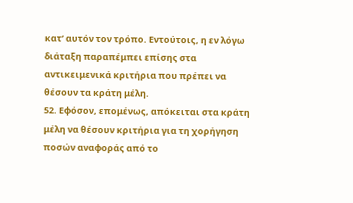κατ’ αυτόν τον τρόπο. Εντούτοις, η εν λόγω διάταξη παραπέμπει επίσης στα αντικειμενικά κριτήρια που πρέπει να θέσουν τα κράτη μέλη.
52. Εφόσον, επομένως, απόκειται στα κράτη μέλη να θέσουν κριτήρια για τη χορήγηση ποσών αναφοράς από το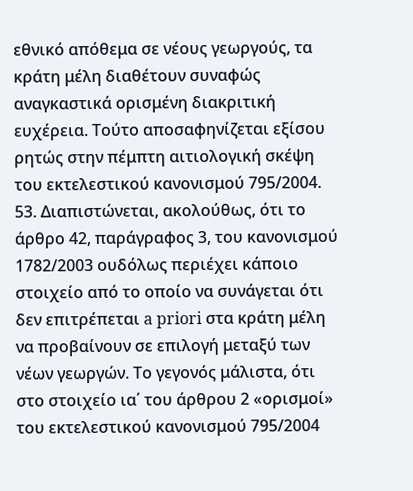εθνικό απόθεμα σε νέους γεωργούς, τα κράτη μέλη διαθέτουν συναφώς αναγκαστικά ορισμένη διακριτική ευχέρεια. Τούτο αποσαφηνίζεται εξίσου ρητώς στην πέμπτη αιτιολογική σκέψη του εκτελεστικού κανονισμού 795/2004.
53. Διαπιστώνεται, ακολούθως, ότι το άρθρο 42, παράγραφος 3, του κανονισμού 1782/2003 ουδόλως περιέχει κάποιο στοιχείο από το οποίο να συνάγεται ότι δεν επιτρέπεται a priori στα κράτη μέλη να προβαίνουν σε επιλογή μεταξύ των νέων γεωργών. Το γεγονός μάλιστα, ότι στο στοιχείο ια΄ του άρθρου 2 «ορισμοί» του εκτελεστικού κανονισμού 795/2004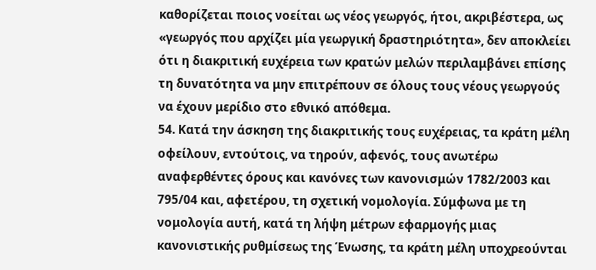καθορίζεται ποιος νοείται ως νέος γεωργός, ήτοι, ακριβέστερα, ως «γεωργός που αρχίζει μία γεωργική δραστηριότητα», δεν αποκλείει ότι η διακριτική ευχέρεια των κρατών μελών περιλαμβάνει επίσης τη δυνατότητα να μην επιτρέπουν σε όλους τους νέους γεωργούς να έχουν μερίδιο στο εθνικό απόθεμα.
54. Κατά την άσκηση της διακριτικής τους ευχέρειας, τα κράτη μέλη οφείλουν, εντούτοις, να τηρούν, αφενός, τους ανωτέρω αναφερθέντες όρους και κανόνες των κανονισμών 1782/2003 και 795/04 και, αφετέρου, τη σχετική νομολογία. Σύμφωνα με τη νομολογία αυτή, κατά τη λήψη μέτρων εφαρμογής μιας κανονιστικής ρυθμίσεως της Ένωσης, τα κράτη μέλη υποχρεούνται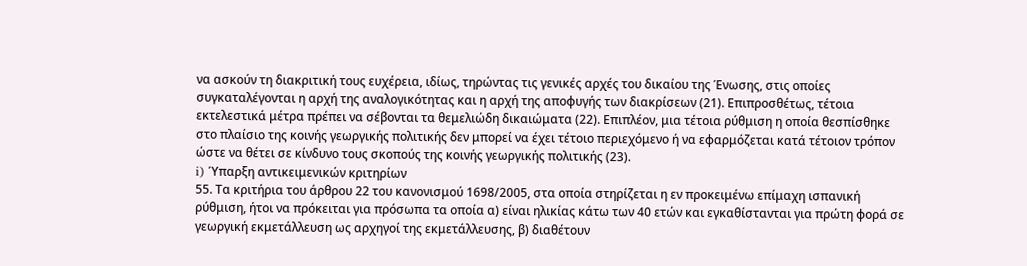να ασκούν τη διακριτική τους ευχέρεια, ιδίως, τηρώντας τις γενικές αρχές του δικαίου της Ένωσης, στις οποίες συγκαταλέγονται η αρχή της αναλογικότητας και η αρχή της αποφυγής των διακρίσεων (21). Επιπροσθέτως, τέτοια εκτελεστικά μέτρα πρέπει να σέβονται τα θεμελιώδη δικαιώματα (22). Επιπλέον, μια τέτοια ρύθμιση η οποία θεσπίσθηκε στο πλαίσιο της κοινής γεωργικής πολιτικής δεν μπορεί να έχει τέτοιο περιεχόμενο ή να εφαρμόζεται κατά τέτοιον τρόπον ώστε να θέτει σε κίνδυνο τους σκοπούς της κοινής γεωργικής πολιτικής (23).
i) Ύπαρξη αντικειμενικών κριτηρίων
55. Τα κριτήρια του άρθρου 22 του κανονισμού 1698/2005, στα οποία στηρίζεται η εν προκειμένω επίμαχη ισπανική ρύθμιση, ήτοι να πρόκειται για πρόσωπα τα οποία α) είναι ηλικίας κάτω των 40 ετών και εγκαθίστανται για πρώτη φορά σε γεωργική εκμετάλλευση ως αρχηγοί της εκμετάλλευσης, β) διαθέτουν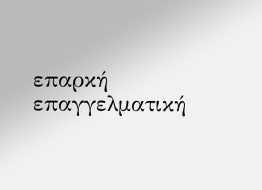επαρκή επαγγελματική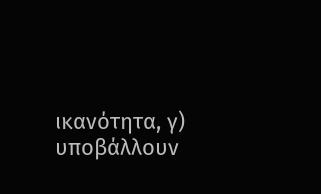ικανότητα, γ) υποβάλλουν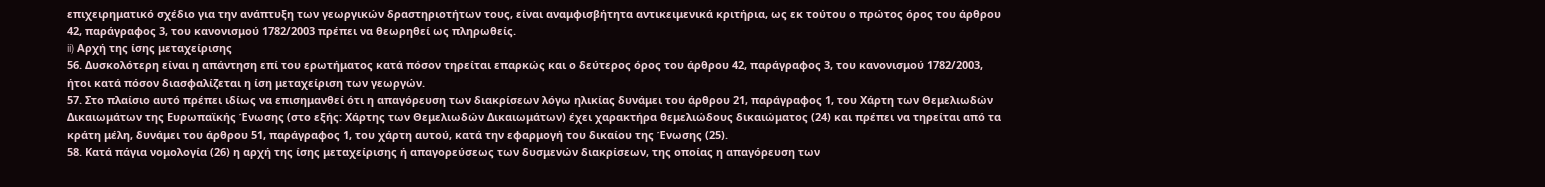επιχειρηματικό σχέδιο για την ανάπτυξη των γεωργικών δραστηριοτήτων τους, είναι αναμφισβήτητα αντικειμενικά κριτήρια, ως εκ τούτου ο πρώτος όρος του άρθρου 42, παράγραφος 3, του κανονισμού 1782/2003 πρέπει να θεωρηθεί ως πληρωθείς.
ii) Αρχή της ίσης μεταχείρισης
56. Δυσκολότερη είναι η απάντηση επί του ερωτήματος κατά πόσον τηρείται επαρκώς και ο δεύτερος όρος του άρθρου 42, παράγραφος 3, του κανονισμού 1782/2003, ήτοι κατά πόσον διασφαλίζεται η ίση μεταχείριση των γεωργών.
57. Στο πλαίσιο αυτό πρέπει ιδίως να επισημανθεί ότι η απαγόρευση των διακρίσεων λόγω ηλικίας δυνάμει του άρθρου 21, παράγραφος 1, του Χάρτη των Θεμελιωδών Δικαιωμάτων της Ευρωπαϊκής Ένωσης (στο εξής: Χάρτης των Θεμελιωδών Δικαιωμάτων) έχει χαρακτήρα θεμελιώδους δικαιώματος (24) και πρέπει να τηρείται από τα κράτη μέλη, δυνάμει του άρθρου 51, παράγραφος 1, του χάρτη αυτού, κατά την εφαρμογή του δικαίου της Ένωσης (25).
58. Κατά πάγια νομολογία (26) η αρχή της ίσης μεταχείρισης ή απαγορεύσεως των δυσμενών διακρίσεων, της οποίας η απαγόρευση των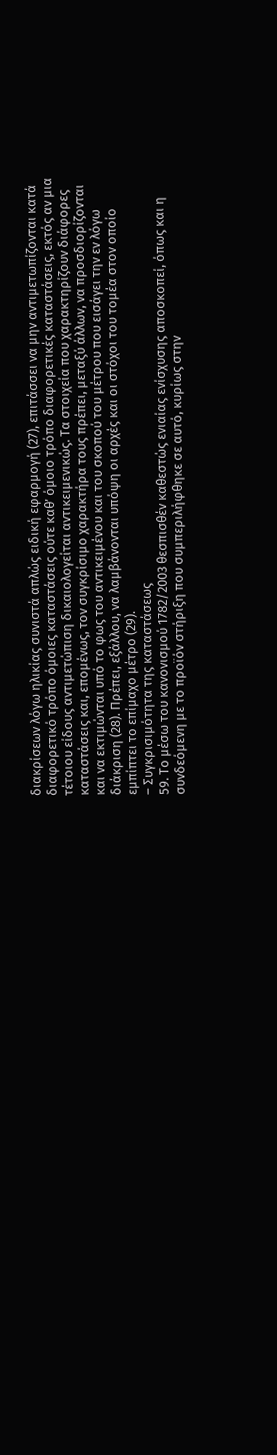διακρίσεων λόγω ηλικίας συνιστά απλώς ειδική εφαρμογή (27), επιτάσσει να μην αντιμετωπίζονται κατά διαφορετικό τρόπο όμοιες καταστάσεις ούτε καθ’ όμοιο τρόπο διαφορετικές καταστάσεις, εκτός αν μια τέτοιου είδους αντιμετώπιση δικαιολογείται αντικειμενικώς. Τα στοιχεία που χαρακτηρίζουν διάφορες καταστάσεις και, επομένως, τον συγκρίσιμο χαρακτήρα τους πρέπει, μεταξύ άλλων, να προσδιορίζονται και να εκτιμώνται υπό το φως του αντικειμένου και του σκοπού του μέτρου που εισάγει την εν λόγω διάκριση (28). Πρέπει, εξάλλου, να λαμβάνονται υπόψη οι αρχές και οι στόχοι του τομέα στον οποίο εμπίπτει το επίμαχο μέτρο (29).
– Συγκρισιμότητα της καταστάσεως
59. Το μέσω του κανονισμού 1782/2003 θεσπισθέν καθεστώς ενιαίας ενίσχυσης αποσκοπεί, όπως και η συνδεόμενη με το προϊόν στήριξη που συμπεριλήφθηκε σε αυτό, κυρίως στην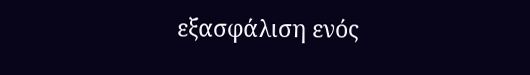εξασφάλιση ενός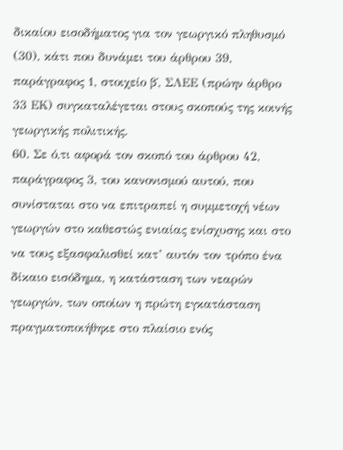δικαίου εισοδήματος για τον γεωργικό πληθυσμό (30), κάτι που δυνάμει του άρθρου 39, παράγραφος 1, στοιχείο β΄, ΣΛΕΕ (πρώην άρθρο 33 ΕΚ) συγκαταλέγεται στους σκοπούς της κοινής γεωργικής πολιτικής.
60. Σε ό,τι αφορά τον σκοπό του άρθρου 42, παράγραφος 3, του κανονισμού αυτού, που συνίσταται στο να επιτραπεί η συμμετοχή νέων γεωργών στο καθεστώς ενιαίας ενίσχυσης και στο να τους εξασφαλισθεί κατ’ αυτόν τον τρόπο ένα δίκαιο εισόδημα, η κατάσταση των νεαρών γεωργών, των οποίων η πρώτη εγκατάσταση πραγματοποιήθηκε στο πλαίσιο ενός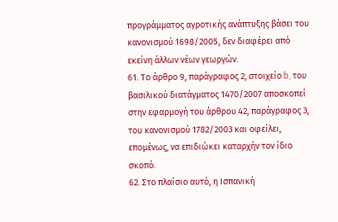προγράμματος αγροτικής ανάπτυξης βάσει του κανονισμού 1698/2005, δεν διαφέρει από εκείνη άλλων νέων γεωργών.
61. Το άρθρο 9, παράγραφος 2, στοιχείο b, του βασιλικού διατάγματος 1470/2007 αποσκοπεί στην εφαρμογή του άρθρου 42, παράγραφος 3, του κανονισμού 1782/2003 και οφείλει, επομένως, να επιδιώκει καταρχήν τον ίδιο σκοπό.
62. Στο πλαίσιο αυτό, η Ισπανική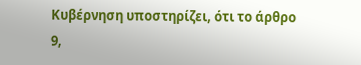Κυβέρνηση υποστηρίζει, ότι το άρθρο 9,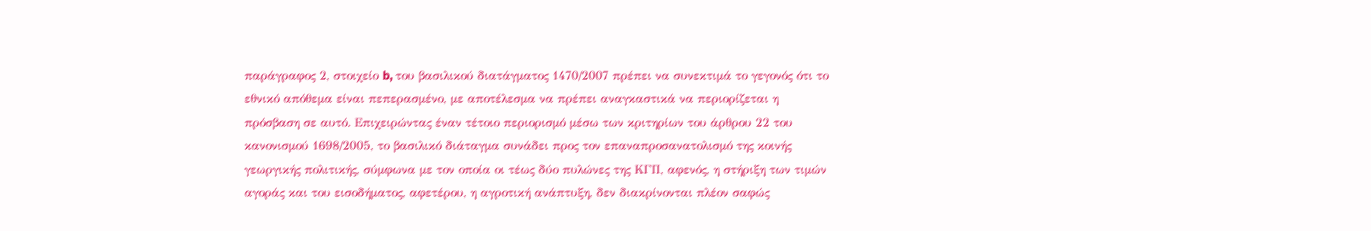παράγραφος 2, στοιχείο b, του βασιλικού διατάγματος 1470/2007 πρέπει να συνεκτιμά το γεγονός ότι το εθνικό απόθεμα είναι πεπερασμένο, με αποτέλεσμα να πρέπει αναγκαστικά να περιορίζεται η πρόσβαση σε αυτό. Επιχειρώντας έναν τέτοιο περιορισμό μέσω των κριτηρίων του άρθρου 22 του κανονισμού 1698/2005, το βασιλικό διάταγμα συνάδει προς τον επαναπροσανατολισμό της κοινής γεωργικής πολιτικής, σύμφωνα με τον οποία οι τέως δύο πυλώνες της ΚΓΠ, αφενός, η στήριξη των τιμών αγοράς και του εισοδήματος, αφετέρου, η αγροτική ανάπτυξη, δεν διακρίνονται πλέον σαφώς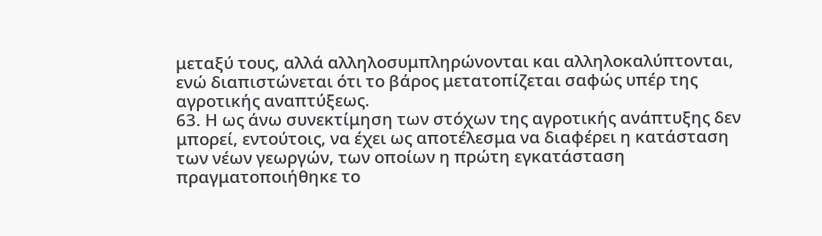μεταξύ τους, αλλά αλληλοσυμπληρώνονται και αλληλοκαλύπτονται, ενώ διαπιστώνεται ότι το βάρος μετατοπίζεται σαφώς υπέρ της αγροτικής αναπτύξεως.
63. Η ως άνω συνεκτίμηση των στόχων της αγροτικής ανάπτυξης δεν μπορεί, εντούτοις, να έχει ως αποτέλεσμα να διαφέρει η κατάσταση των νέων γεωργών, των οποίων η πρώτη εγκατάσταση πραγματοποιήθηκε το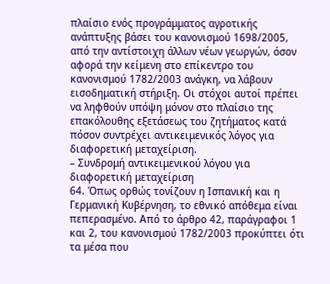πλαίσιο ενός προγράμματος αγροτικής ανάπτυξης βάσει του κανονισμού 1698/2005, από την αντίστοιχη άλλων νέων γεωργών, όσον αφορά την κείμενη στο επίκεντρο του κανονισμού 1782/2003 ανάγκη, να λάβουν εισοδηματική στήριξη. Οι στόχοι αυτοί πρέπει να ληφθούν υπόψη μόνον στο πλαίσιο της επακόλουθης εξετάσεως του ζητήματος κατά πόσον συντρέχει αντικειμενικός λόγος για διαφορετική μεταχείριση.
– Συνδρομή αντικειμενικού λόγου για διαφορετική μεταχείριση
64. Όπως ορθώς τονίζουν η Ισπανική και η Γερμανική Κυβέρνηση, το εθνικό απόθεμα είναι πεπερασμένο. Από το άρθρο 42, παράγραφοι 1 και 2, του κανονισμού 1782/2003 προκύπτει ότι τα μέσα που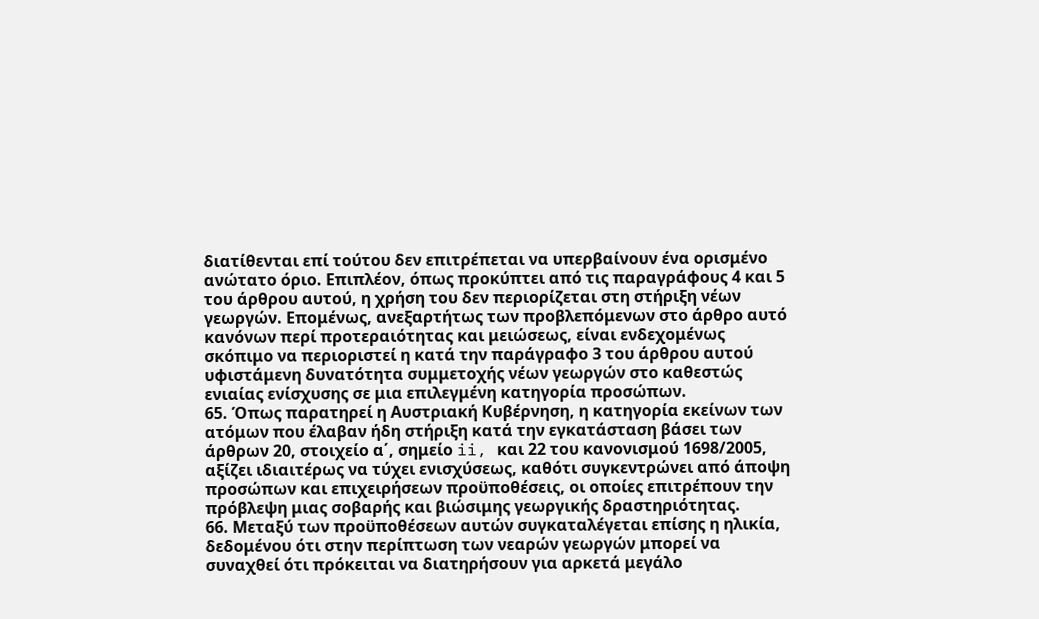διατίθενται επί τούτου δεν επιτρέπεται να υπερβαίνουν ένα ορισμένο ανώτατο όριο. Επιπλέον, όπως προκύπτει από τις παραγράφους 4 και 5 του άρθρου αυτού, η χρήση του δεν περιορίζεται στη στήριξη νέων γεωργών. Επομένως, ανεξαρτήτως των προβλεπόμενων στο άρθρο αυτό κανόνων περί προτεραιότητας και μειώσεως, είναι ενδεχομένως σκόπιμο να περιοριστεί η κατά την παράγραφο 3 του άρθρου αυτού υφιστάμενη δυνατότητα συμμετοχής νέων γεωργών στο καθεστώς ενιαίας ενίσχυσης σε μια επιλεγμένη κατηγορία προσώπων.
65. Όπως παρατηρεί η Αυστριακή Κυβέρνηση, η κατηγορία εκείνων των ατόμων που έλαβαν ήδη στήριξη κατά την εγκατάσταση βάσει των άρθρων 20, στοιχείο α΄, σημείο ii, και 22 του κανονισμού 1698/2005, αξίζει ιδιαιτέρως να τύχει ενισχύσεως, καθότι συγκεντρώνει από άποψη προσώπων και επιχειρήσεων προϋποθέσεις, οι οποίες επιτρέπουν την πρόβλεψη μιας σοβαρής και βιώσιμης γεωργικής δραστηριότητας.
66. Μεταξύ των προϋποθέσεων αυτών συγκαταλέγεται επίσης η ηλικία, δεδομένου ότι στην περίπτωση των νεαρών γεωργών μπορεί να συναχθεί ότι πρόκειται να διατηρήσουν για αρκετά μεγάλο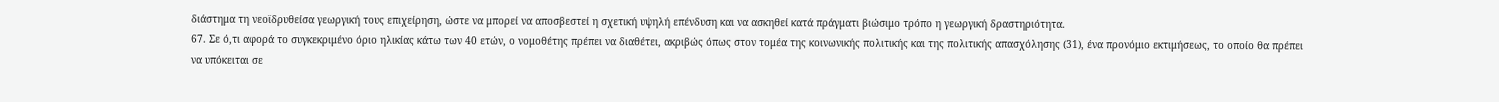διάστημα τη νεοϊδρυθείσα γεωργική τους επιχείρηση, ώστε να μπορεί να αποσβεστεί η σχετική υψηλή επένδυση και να ασκηθεί κατά πράγματι βιώσιμο τρόπο η γεωργική δραστηριότητα.
67. Σε ό,τι αφορά το συγκεκριμένο όριο ηλικίας κάτω των 40 ετών, ο νομοθέτης πρέπει να διαθέτει, ακριβώς όπως στον τομέα της κοινωνικής πολιτικής και της πολιτικής απασχόλησης (31), ένα προνόμιο εκτιμήσεως, το οποίο θα πρέπει να υπόκειται σε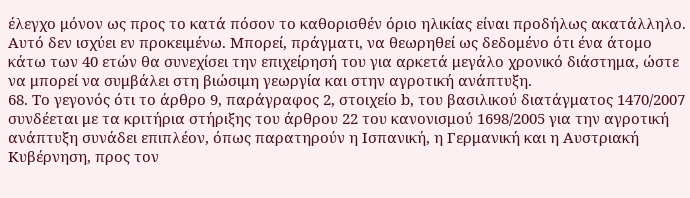έλεγχο μόνον ως προς το κατά πόσον το καθορισθέν όριο ηλικίας είναι προδήλως ακατάλληλο. Αυτό δεν ισχύει εν προκειμένω. Μπορεί, πράγματι, να θεωρηθεί ως δεδομένο ότι ένα άτομο κάτω των 40 ετών θα συνεχίσει την επιχείρησή του για αρκετά μεγάλο χρονικό διάστημα, ώστε να μπορεί να συμβάλει στη βιώσιμη γεωργία και στην αγροτική ανάπτυξη.
68. Το γεγονός ότι το άρθρο 9, παράγραφος 2, στοιχείο b, του βασιλικού διατάγματος 1470/2007 συνδέεται με τα κριτήρια στήριξης του άρθρου 22 του κανονισμού 1698/2005 για την αγροτική ανάπτυξη συνάδει επιπλέον, όπως παρατηρούν η Ισπανική, η Γερμανική και η Αυστριακή Κυβέρνηση, προς τον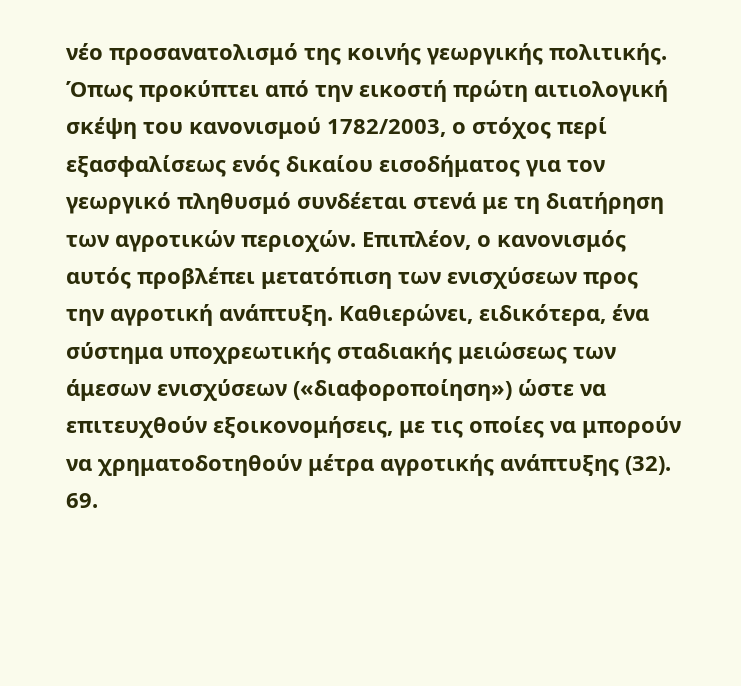νέο προσανατολισμό της κοινής γεωργικής πολιτικής. Όπως προκύπτει από την εικοστή πρώτη αιτιολογική σκέψη του κανονισμού 1782/2003, ο στόχος περί εξασφαλίσεως ενός δικαίου εισοδήματος για τον γεωργικό πληθυσμό συνδέεται στενά με τη διατήρηση των αγροτικών περιοχών. Επιπλέον, ο κανονισμός αυτός προβλέπει μετατόπιση των ενισχύσεων προς την αγροτική ανάπτυξη. Καθιερώνει, ειδικότερα, ένα σύστημα υποχρεωτικής σταδιακής μειώσεως των άμεσων ενισχύσεων («διαφοροποίηση») ώστε να επιτευχθούν εξοικονομήσεις, με τις οποίες να μπορούν να χρηματοδοτηθούν μέτρα αγροτικής ανάπτυξης (32).
69.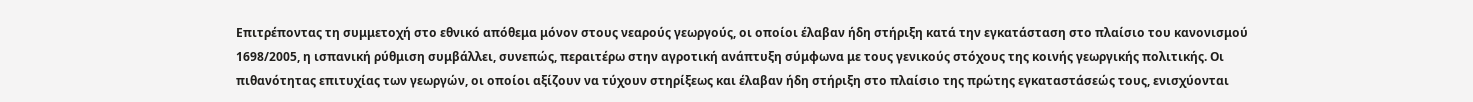Επιτρέποντας τη συμμετοχή στο εθνικό απόθεμα μόνον στους νεαρούς γεωργούς, οι οποίοι έλαβαν ήδη στήριξη κατά την εγκατάσταση στο πλαίσιο του κανονισμού 1698/2005, η ισπανική ρύθμιση συμβάλλει, συνεπώς, περαιτέρω στην αγροτική ανάπτυξη σύμφωνα με τους γενικούς στόχους της κοινής γεωργικής πολιτικής. Οι πιθανότητας επιτυχίας των γεωργών, οι οποίοι αξίζουν να τύχουν στηρίξεως και έλαβαν ήδη στήριξη στο πλαίσιο της πρώτης εγκαταστάσεώς τους, ενισχύονται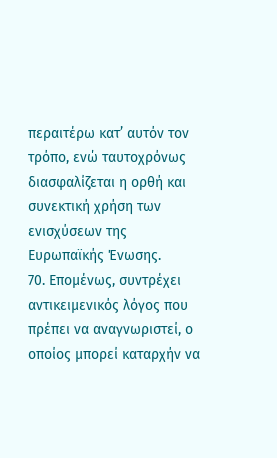περαιτέρω κατ’ αυτόν τον τρόπο, ενώ ταυτοχρόνως διασφαλίζεται η ορθή και συνεκτική χρήση των ενισχύσεων της Ευρωπαϊκής Ένωσης.
70. Επομένως, συντρέχει αντικειμενικός λόγος που πρέπει να αναγνωριστεί, ο οποίος μπορεί καταρχήν να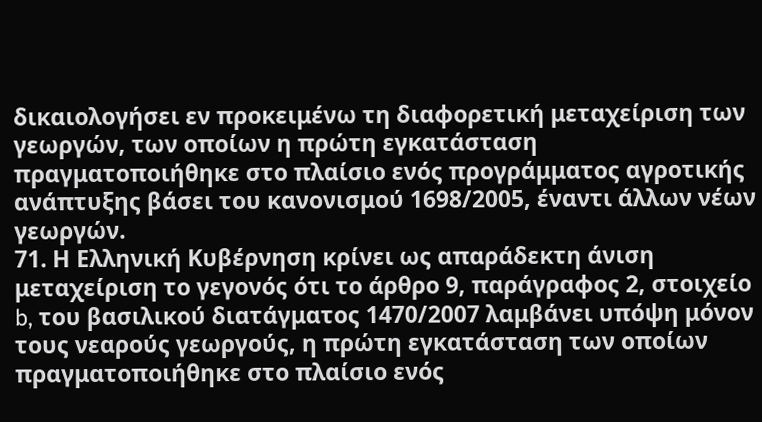δικαιολογήσει εν προκειμένω τη διαφορετική μεταχείριση των γεωργών, των οποίων η πρώτη εγκατάσταση πραγματοποιήθηκε στο πλαίσιο ενός προγράμματος αγροτικής ανάπτυξης βάσει του κανονισμού 1698/2005, έναντι άλλων νέων γεωργών.
71. Η Ελληνική Κυβέρνηση κρίνει ως απαράδεκτη άνιση μεταχείριση το γεγονός ότι το άρθρο 9, παράγραφος 2, στοιχείο b, του βασιλικού διατάγματος 1470/2007 λαμβάνει υπόψη μόνον τους νεαρούς γεωργούς, η πρώτη εγκατάσταση των οποίων πραγματοποιήθηκε στο πλαίσιο ενός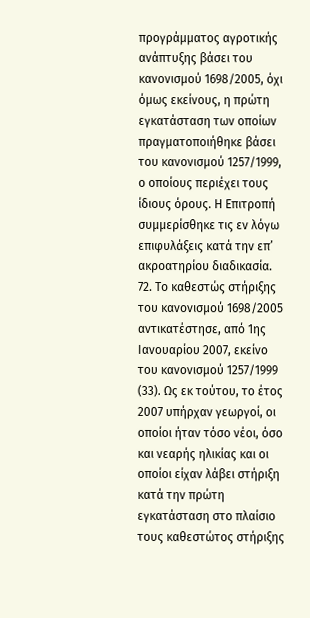προγράμματος αγροτικής ανάπτυξης βάσει του κανονισμού 1698/2005, όχι όμως εκείνους, η πρώτη εγκατάσταση των οποίων πραγματοποιήθηκε βάσει του κανονισμού 1257/1999, ο οποίους περιέχει τους ίδιους όρους. Η Επιτροπή συμμερίσθηκε τις εν λόγω επιφυλάξεις κατά την επ’ ακροατηρίου διαδικασία.
72. Το καθεστώς στήριξης του κανονισμού 1698/2005 αντικατέστησε, από 1ης Ιανουαρίου 2007, εκείνο του κανονισμού 1257/1999 (33). Ως εκ τούτου, το έτος 2007 υπήρχαν γεωργοί, οι οποίοι ήταν τόσο νέοι, όσο και νεαρής ηλικίας και οι οποίοι είχαν λάβει στήριξη κατά την πρώτη εγκατάσταση στο πλαίσιο τους καθεστώτος στήριξης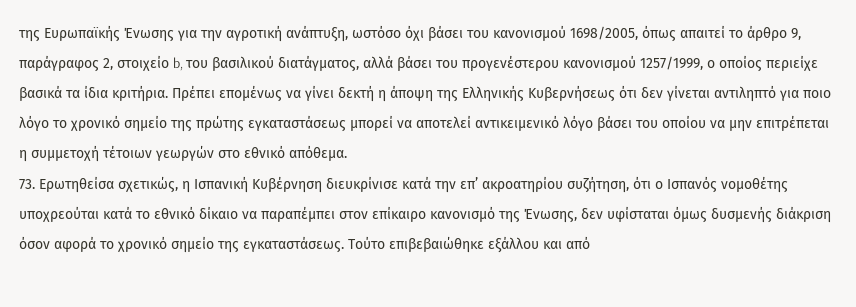της Ευρωπαϊκής Ένωσης για την αγροτική ανάπτυξη, ωστόσο όχι βάσει του κανονισμού 1698/2005, όπως απαιτεί το άρθρο 9, παράγραφος 2, στοιχείο b, του βασιλικού διατάγματος, αλλά βάσει του προγενέστερου κανονισμού 1257/1999, ο οποίος περιείχε βασικά τα ίδια κριτήρια. Πρέπει επομένως να γίνει δεκτή η άποψη της Ελληνικής Κυβερνήσεως ότι δεν γίνεται αντιληπτό για ποιο λόγο το χρονικό σημείο της πρώτης εγκαταστάσεως μπορεί να αποτελεί αντικειμενικό λόγο βάσει του οποίου να μην επιτρέπεται η συμμετοχή τέτοιων γεωργών στο εθνικό απόθεμα.
73. Ερωτηθείσα σχετικώς, η Ισπανική Κυβέρνηση διευκρίνισε κατά την επ’ ακροατηρίου συζήτηση, ότι ο Ισπανός νομοθέτης υποχρεούται κατά το εθνικό δίκαιο να παραπέμπει στον επίκαιρο κανονισμό της Ένωσης, δεν υφίσταται όμως δυσμενής διάκριση όσον αφορά το χρονικό σημείο της εγκαταστάσεως. Τούτο επιβεβαιώθηκε εξάλλου και από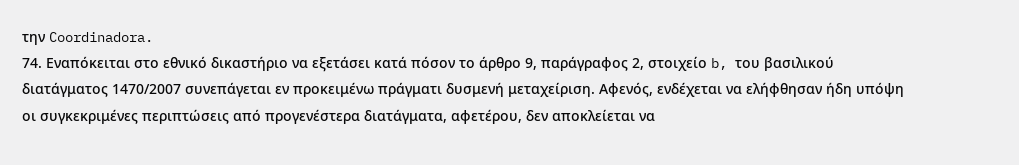την Coordinadora.
74. Εναπόκειται στο εθνικό δικαστήριο να εξετάσει κατά πόσον το άρθρο 9, παράγραφος 2, στοιχείο b, του βασιλικού διατάγματος 1470/2007 συνεπάγεται εν προκειμένω πράγματι δυσμενή μεταχείριση. Αφενός, ενδέχεται να ελήφθησαν ήδη υπόψη οι συγκεκριμένες περιπτώσεις από προγενέστερα διατάγματα, αφετέρου, δεν αποκλείεται να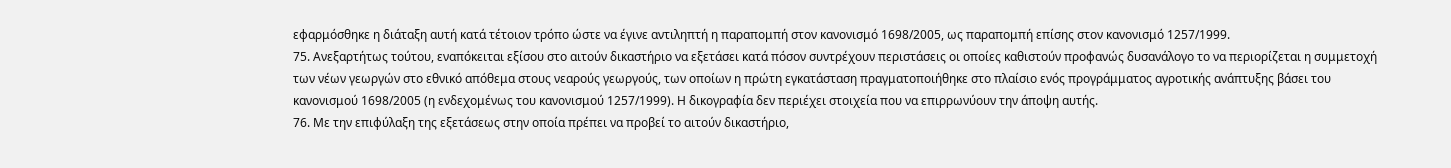εφαρμόσθηκε η διάταξη αυτή κατά τέτοιον τρόπο ώστε να έγινε αντιληπτή η παραπομπή στον κανονισμό 1698/2005, ως παραπομπή επίσης στον κανονισμό 1257/1999.
75. Ανεξαρτήτως τούτου, εναπόκειται εξίσου στο αιτούν δικαστήριο να εξετάσει κατά πόσον συντρέχουν περιστάσεις οι οποίες καθιστούν προφανώς δυσανάλογο το να περιορίζεται η συμμετοχή των νέων γεωργών στο εθνικό απόθεμα στους νεαρούς γεωργούς, των οποίων η πρώτη εγκατάσταση πραγματοποιήθηκε στο πλαίσιο ενός προγράμματος αγροτικής ανάπτυξης βάσει του κανονισμού 1698/2005 (η ενδεχομένως του κανονισμού 1257/1999). Η δικογραφία δεν περιέχει στοιχεία που να επιρρωνύουν την άποψη αυτής.
76. Με την επιφύλαξη της εξετάσεως στην οποία πρέπει να προβεί το αιτούν δικαστήριο,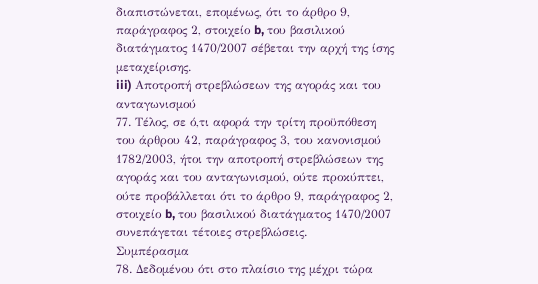διαπιστώνεται, επομένως, ότι το άρθρο 9, παράγραφος 2, στοιχείο b, του βασιλικού διατάγματος 1470/2007 σέβεται την αρχή της ίσης μεταχείρισης.
iii) Αποτροπή στρεβλώσεων της αγοράς και του ανταγωνισμού
77. Τέλος, σε ό,τι αφορά την τρίτη προϋπόθεση του άρθρου 42, παράγραφος 3, του κανονισμού 1782/2003, ήτοι την αποτροπή στρεβλώσεων της αγοράς και του ανταγωνισμού, ούτε προκύπτει, ούτε προβάλλεται ότι το άρθρο 9, παράγραφος 2, στοιχείο b, του βασιλικού διατάγματος 1470/2007 συνεπάγεται τέτοιες στρεβλώσεις.
Συμπέρασμα
78. Δεδομένου ότι στο πλαίσιο της μέχρι τώρα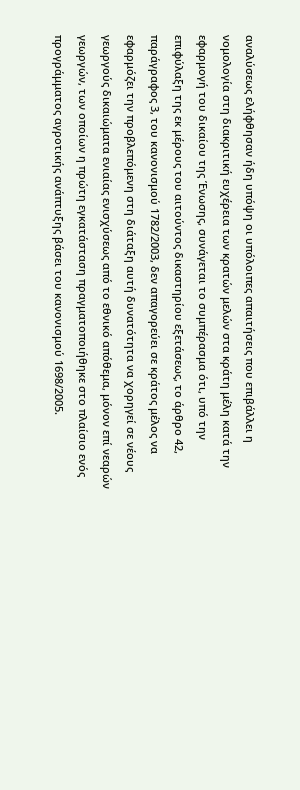αναλύσεως ελήφθησαν ήδη υπόψη οι υπόλοιπες απαιτήσεις που επιβάλλει η νομολογία στη διακριτική ευχέρεια των κρατών μελών στα κράτη μέλη κατά την εφαρμογή του δικαίου της Ένωσης, συνάγεται το συμπέρασμα ότι, υπό την επιφύλαξη της εκ μέρους του αιτούντος δικαστηρίου εξετάσεως, το άρθρο 42, παράγραφος 3, του κανονισμού 1782/2003, δεν απαγορεύει σε κράτος μέλος να εφαρμόζει την προβλεπόμενη στη διάταξη αυτή δυνατότητα να χορηγεί σε νέους γεωργούς δικαιώματα ενιαίας ενισχύσεως από το εθνικό απόθεμα, μόνον επί νεαρών γεωργών, των οποίων η πρώτη εγκατάσταση πραγματοποιήθηκε στο πλαίσιο ενός προγράμματος αγροτικής ανάπτυξης βάσει του κανονισμού 1698/2005.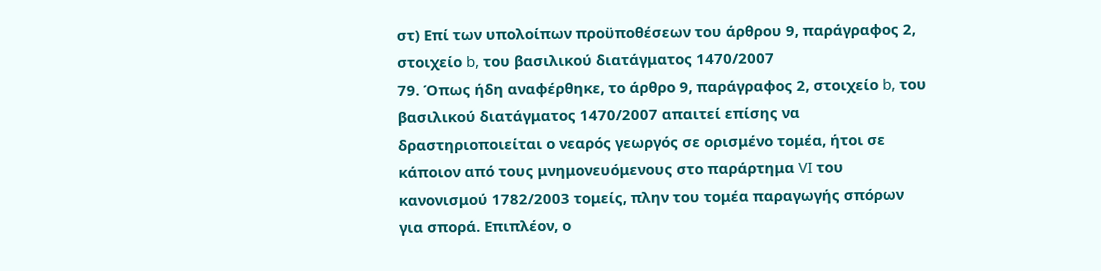στ) Επί των υπολοίπων προϋποθέσεων του άρθρου 9, παράγραφος 2, στοιχείο b, του βασιλικού διατάγματος 1470/2007
79. Όπως ήδη αναφέρθηκε, το άρθρο 9, παράγραφος 2, στοιχείο b, του βασιλικού διατάγματος 1470/2007 απαιτεί επίσης να δραστηριοποιείται ο νεαρός γεωργός σε ορισμένο τομέα, ήτοι σε κάποιον από τους μνημονευόμενους στο παράρτημα VI του κανονισμού 1782/2003 τομείς, πλην του τομέα παραγωγής σπόρων για σπορά. Επιπλέον, ο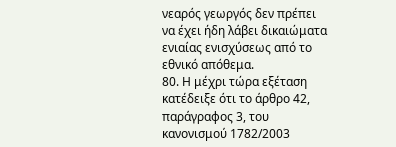νεαρός γεωργός δεν πρέπει να έχει ήδη λάβει δικαιώματα ενιαίας ενισχύσεως από το εθνικό απόθεμα.
80. Η μέχρι τώρα εξέταση κατέδειξε ότι το άρθρο 42, παράγραφος 3, του κανονισμού 1782/2003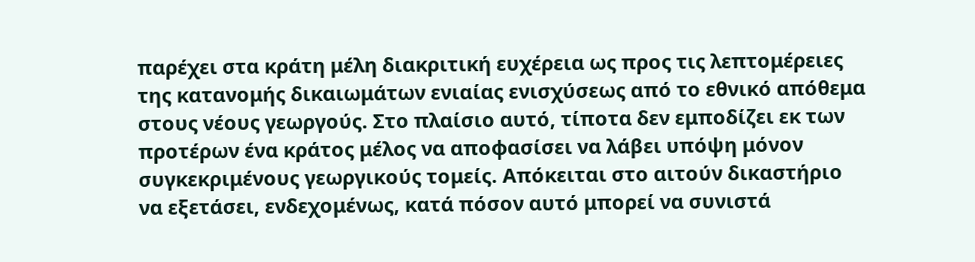παρέχει στα κράτη μέλη διακριτική ευχέρεια ως προς τις λεπτομέρειες της κατανομής δικαιωμάτων ενιαίας ενισχύσεως από το εθνικό απόθεμα στους νέους γεωργούς. Στο πλαίσιο αυτό, τίποτα δεν εμποδίζει εκ των προτέρων ένα κράτος μέλος να αποφασίσει να λάβει υπόψη μόνον συγκεκριμένους γεωργικούς τομείς. Απόκειται στο αιτούν δικαστήριο να εξετάσει, ενδεχομένως, κατά πόσον αυτό μπορεί να συνιστά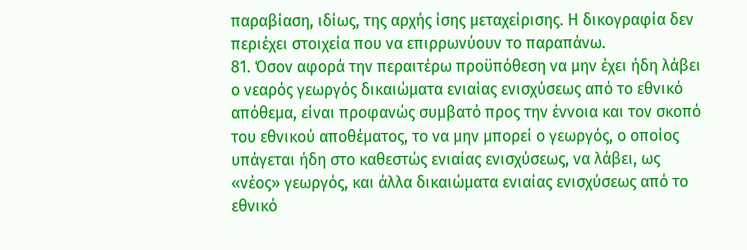παραβίαση, ιδίως, της αρχής ίσης μεταχείρισης. Η δικογραφία δεν περιέχει στοιχεία που να επιρρωνύουν το παραπάνω.
81. Όσον αφορά την περαιτέρω προϋπόθεση να μην έχει ήδη λάβει ο νεαρός γεωργός δικαιώματα ενιαίας ενισχύσεως από το εθνικό απόθεμα, είναι προφανώς συμβατό προς την έννοια και τον σκοπό του εθνικού αποθέματος, το να μην μπορεί ο γεωργός, ο οποίος υπάγεται ήδη στο καθεστώς ενιαίας ενισχύσεως, να λάβει, ως «νέος» γεωργός, και άλλα δικαιώματα ενιαίας ενισχύσεως από το εθνικό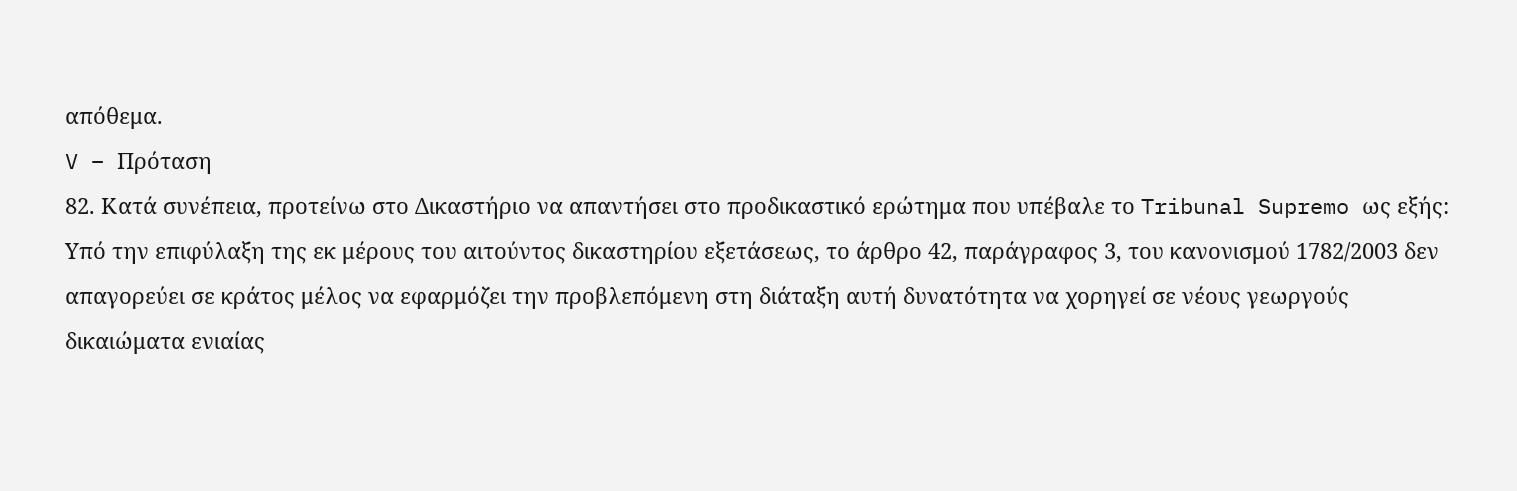απόθεμα.
V – Πρόταση
82. Κατά συνέπεια, προτείνω στο Δικαστήριο να απαντήσει στο προδικαστικό ερώτημα που υπέβαλε το Tribunal Supremo ως εξής:
Υπό την επιφύλαξη της εκ μέρους του αιτούντος δικαστηρίου εξετάσεως, το άρθρο 42, παράγραφος 3, του κανονισμού 1782/2003 δεν απαγορεύει σε κράτος μέλος να εφαρμόζει την προβλεπόμενη στη διάταξη αυτή δυνατότητα να χορηγεί σε νέους γεωργούς δικαιώματα ενιαίας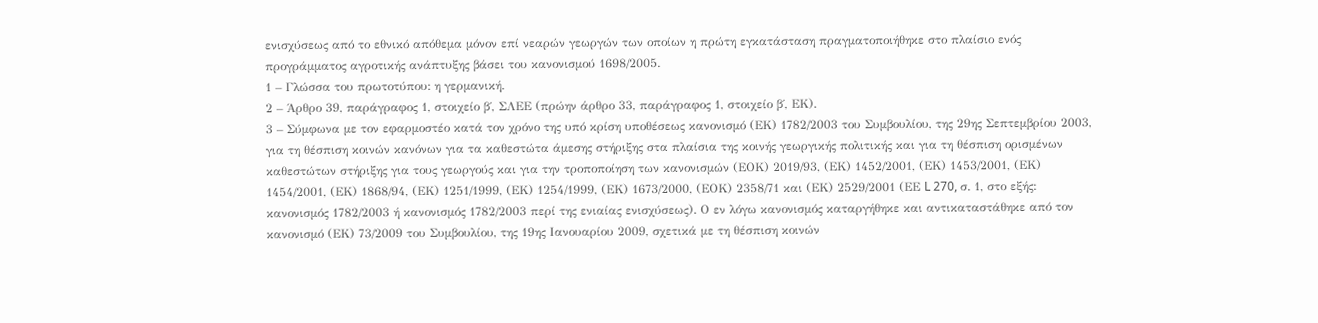ενισχύσεως από το εθνικό απόθεμα μόνον επί νεαρών γεωργών των οποίων η πρώτη εγκατάσταση πραγματοποιήθηκε στο πλαίσιο ενός προγράμματος αγροτικής ανάπτυξης βάσει του κανονισμού 1698/2005.
1 – Γλώσσα του πρωτοτύπου: η γερμανική.
2 – Άρθρο 39, παράγραφος 1, στοιχείο β΄, ΣΛΕΕ (πρώην άρθρο 33, παράγραφος 1, στοιχείο β΄, ΕΚ).
3 – Σύμφωνα με τον εφαρμοστέο κατά τον χρόνο της υπό κρίση υποθέσεως κανονισμό (ΕΚ) 1782/2003 του Συμβουλίου, της 29ης Σεπτεμβρίου 2003, για τη θέσπιση κοινών κανόνων για τα καθεστώτα άμεσης στήριξης στα πλαίσια της κοινής γεωργικής πολιτικής και για τη θέσπιση ορισμένων καθεστώτων στήριξης για τους γεωργούς και για την τροποποίηση των κανονισμών (ΕΟΚ) 2019/93, (ΕΚ) 1452/2001, (ΕΚ) 1453/2001, (ΕΚ) 1454/2001, (ΕΚ) 1868/94, (ΕΚ) 1251/1999, (ΕΚ) 1254/1999, (ΕΚ) 1673/2000, (ΕΟΚ) 2358/71 και (ΕΚ) 2529/2001 (ΕΕ L 270, σ. 1, στο εξής: κανονισμός 1782/2003 ή κανονισμός 1782/2003 περί της ενιαίας ενισχύσεως). Ο εν λόγω κανονισμός καταργήθηκε και αντικαταστάθηκε από τον κανονισμό (ΕΚ) 73/2009 του Συμβουλίου, της 19ης Ιανουαρίου 2009, σχετικά με τη θέσπιση κοινών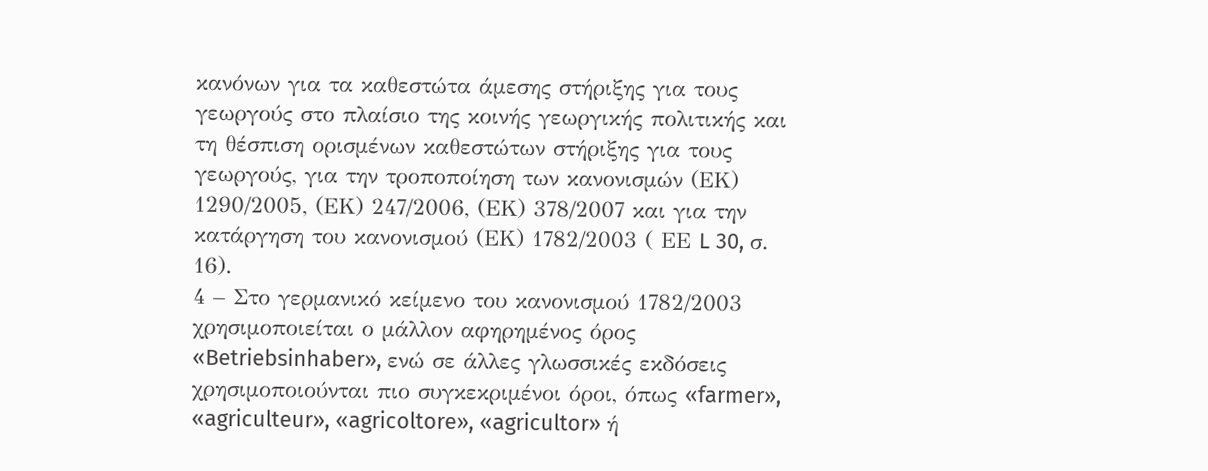κανόνων για τα καθεστώτα άμεσης στήριξης για τους γεωργούς στο πλαίσιο της κοινής γεωργικής πολιτικής και τη θέσπιση ορισμένων καθεστώτων στήριξης για τους γεωργούς, για την τροποποίηση των κανονισμών (ΕΚ) 1290/2005, (ΕΚ) 247/2006, (ΕΚ) 378/2007 και για την κατάργηση του κανονισμού (ΕΚ) 1782/2003 ( ΕΕ L 30, σ. 16).
4 – Στο γερμανικό κείμενο του κανονισμού 1782/2003 χρησιμοποιείται ο μάλλον αφηρημένος όρος «Betriebsinhaber», ενώ σε άλλες γλωσσικές εκδόσεις χρησιμοποιούνται πιο συγκεκριμένοι όροι, όπως «farmer», «agriculteur», «agricoltore», «agricultor» ή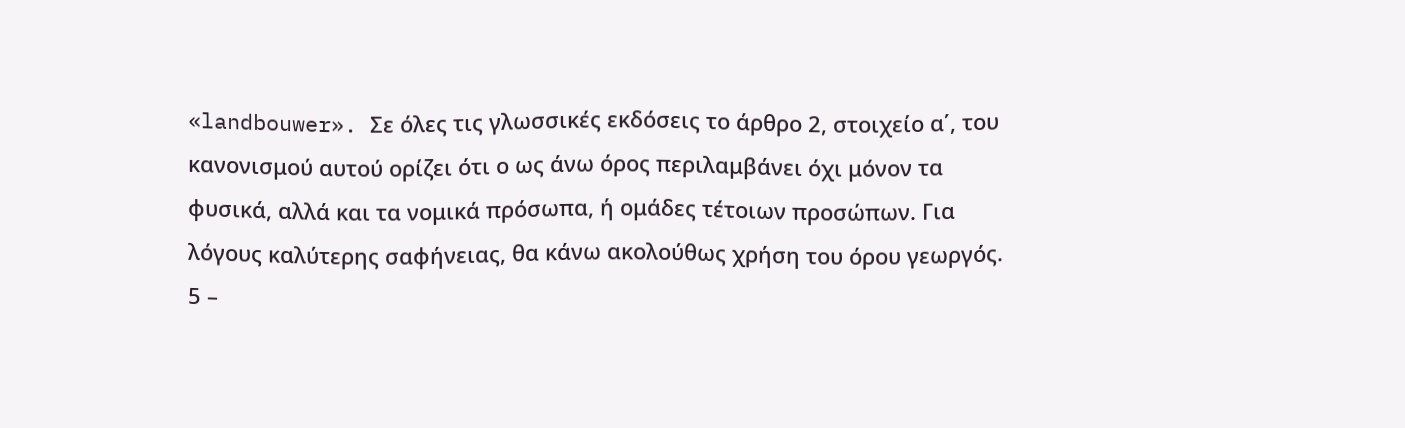«landbouwer». Σε όλες τις γλωσσικές εκδόσεις το άρθρο 2, στοιχείο α΄, του κανονισμού αυτού ορίζει ότι ο ως άνω όρος περιλαμβάνει όχι μόνον τα φυσικά, αλλά και τα νομικά πρόσωπα, ή ομάδες τέτοιων προσώπων. Για λόγους καλύτερης σαφήνειας, θα κάνω ακολούθως χρήση του όρου γεωργός.
5 –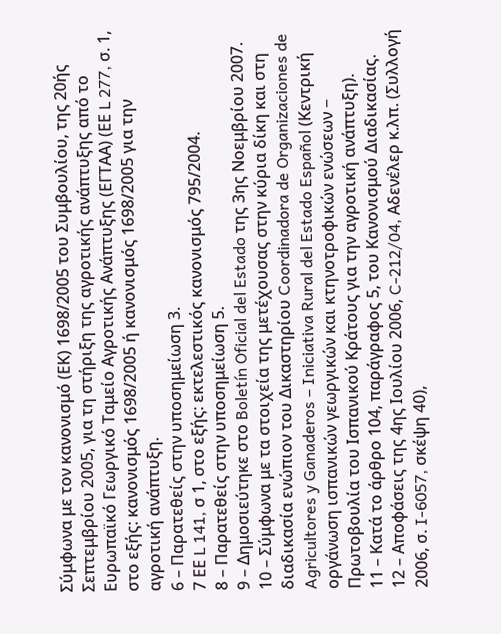Σύμφωνα με τον κανονισμό (ΕΚ) 1698/2005 του Συμβουλίου, της 20ής Σεπτεμβρίου 2005, για τη στήριξη της αγροτικής ανάπτυξης από το Ευρωπαϊκό Γεωργικό Ταμείο Αγροτικής Ανάπτυξης (ΕΓΤΑΑ) (ΕΕ L 277, σ. 1, στο εξής: κανονισμός 1698/2005 ή κανονισμός 1698/2005 για την αγροτική ανάπτυξη.
6 – Παρατεθείς στην υποσημείωση 3.
7 ΕΕ L 141, σ 1, στο εξής: εκτελεστικός κανονισμός 795/2004.
8 – Παρατεθείς στην υποσημείωση 5.
9 – Δημοσιεύτηκε στο Boletín Oficial del Estado της 3ης Νοεμβρίου 2007.
10 – Σύμφωνα με τα στοιχεία της μετέχουσας στην κύρια δίκη και στη διαδικασία ενώπιον του Δικαστηρίου Coordinadora de Organizaciones de Agricultores y Ganaderos – Iniciativa Rural del Estado Español (Κεντρική οργάνωση ισπανικών γεωργικών και κτηνοτροφικών ενώσεων − Πρωτοβουλία του Ισπανικού Κράτους για την αγροτική ανάπτυξη).
11 – Κατά το άρθρο 104, παράγραφος 5, του Κανονισμού Διαδικασίας.
12 – Αποφάσεις της 4ης Ιουλίου 2006, C‑212/04, Αδενέλερ κ.λπ. (Συλλογή 2006, σ. I‑6057, σκέψη 40),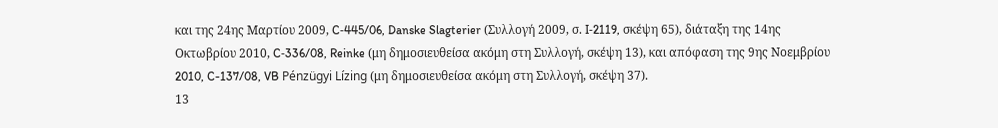και της 24ης Μαρτίου 2009, C‑445/06, Danske Slagterier (Συλλογή 2009, σ. I‑2119, σκέψη 65), διάταξη της 14ης Οκτωβρίου 2010, C‑336/08, Reinke (μη δημοσιευθείσα ακόμη στη Συλλογή, σκέψη 13), και απόφαση της 9ης Νοεμβρίου 2010, C-137/08, VB Pénzügyi Lízing (μη δημοσιευθείσα ακόμη στη Συλλογή, σκέψη 37).
13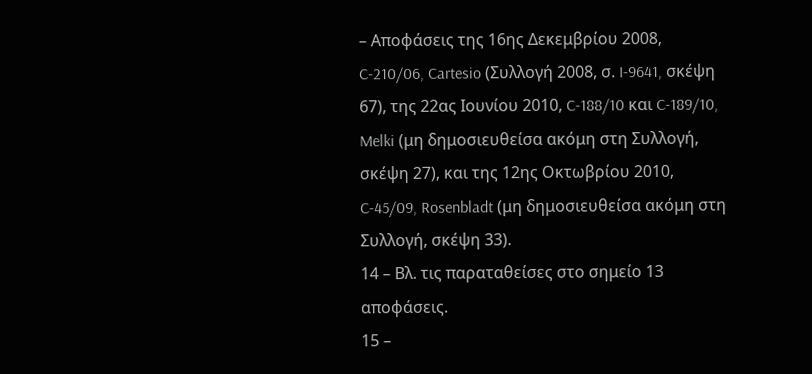– Αποφάσεις της 16ης Δεκεμβρίου 2008, C‑210/06, Cartesio (Συλλογή 2008, σ. I‑9641, σκέψη 67), της 22ας Ιουνίου 2010, C‑188/10 και C‑189/10, Melki (μη δημοσιευθείσα ακόμη στη Συλλογή, σκέψη 27), και της 12ης Οκτωβρίου 2010, C‑45/09, Rosenbladt (μη δημοσιευθείσα ακόμη στη Συλλογή, σκέψη 33).
14 – Βλ. τις παραταθείσες στο σημείο 13 αποφάσεις.
15 –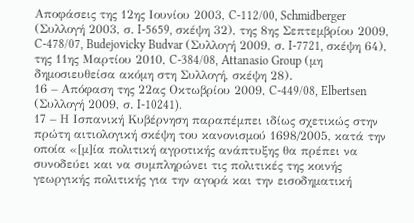Αποφάσεις της 12ης Ιουνίου 2003, C‑112/00, Schmidberger (Συλλογή 2003, σ. I‑5659, σκέψη 32), της 8ης Σεπτεμβρίου 2009, C‑478/07, Budejovicky Budvar (Συλλογή 2009, σ. I‑7721, σκέψη 64), της 11ης Μαρτίου 2010, C‑384/08, Attanasio Group (μη δημοσιευθείσα ακόμη στη Συλλογή, σκέψη 28).
16 – Απόφαση της 22ας Οκτωβρίου 2009, C‑449/08, Elbertsen (Συλλογή 2009, σ. I‑10241).
17 – Η Ισπανική Κυβέρνηση παραπέμπει ιδίως σχετικώς στην πρώτη αιτιολογική σκέψη του κανονισμού 1698/2005, κατά την οποία «[μ]ία πολιτική αγροτικής ανάπτυξης θα πρέπει να συνοδεύει και να συμπληρώνει τις πολιτικές της κοινής γεωργικής πολιτικής για την αγορά και την εισοδηματική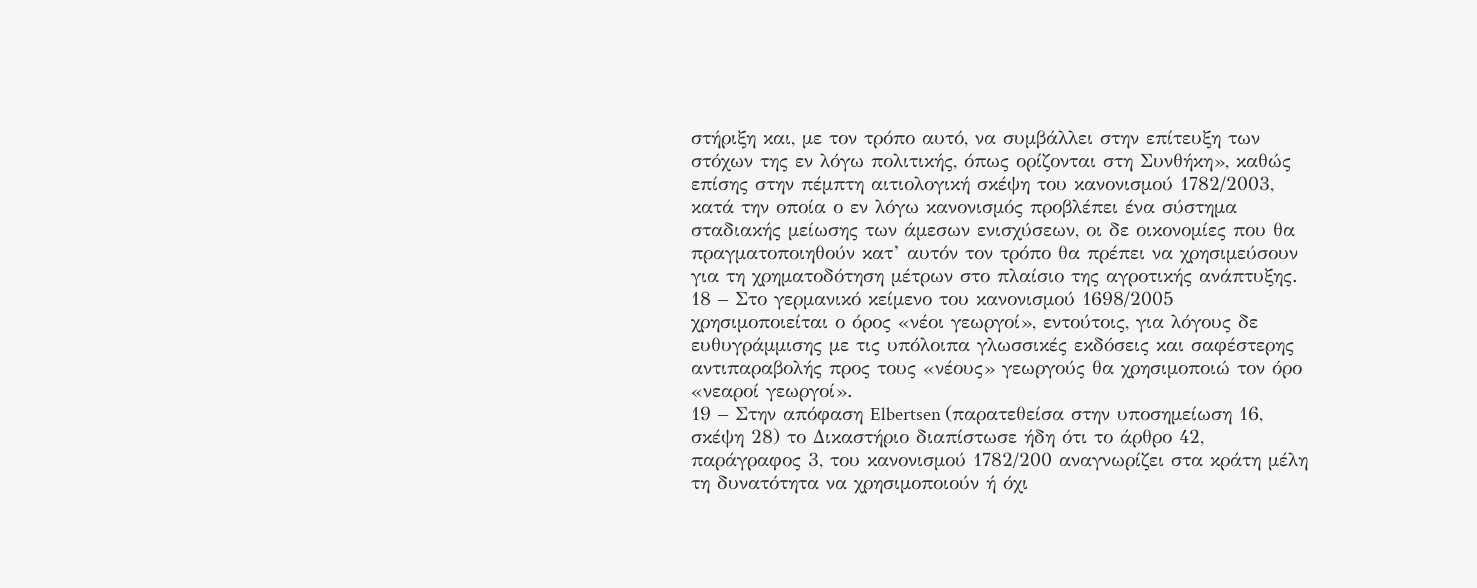στήριξη και, με τον τρόπο αυτό, να συμβάλλει στην επίτευξη των στόχων της εν λόγω πολιτικής, όπως ορίζονται στη Συνθήκη», καθώς επίσης στην πέμπτη αιτιολογική σκέψη του κανονισμού 1782/2003, κατά την οποία ο εν λόγω κανονισμός προβλέπει ένα σύστημα σταδιακής μείωσης των άμεσων ενισχύσεων, οι δε οικονομίες που θα πραγματοποιηθούν κατ’ αυτόν τον τρόπο θα πρέπει να χρησιμεύσουν για τη χρηματοδότηση μέτρων στο πλαίσιο της αγροτικής ανάπτυξης.
18 – Στο γερμανικό κείμενο του κανονισμού 1698/2005 χρησιμοποιείται ο όρος «νέοι γεωργοί», εντούτοις, για λόγους δε ευθυγράμμισης με τις υπόλοιπα γλωσσικές εκδόσεις και σαφέστερης αντιπαραβολής προς τους «νέους» γεωργούς θα χρησιμοποιώ τον όρο «νεαροί γεωργοί».
19 – Στην απόφαση Elbertsen (παρατεθείσα στην υποσημείωση 16, σκέψη 28) το Δικαστήριο διαπίστωσε ήδη ότι το άρθρο 42, παράγραφος 3, του κανονισμού 1782/200 αναγνωρίζει στα κράτη μέλη τη δυνατότητα να χρησιμοποιούν ή όχι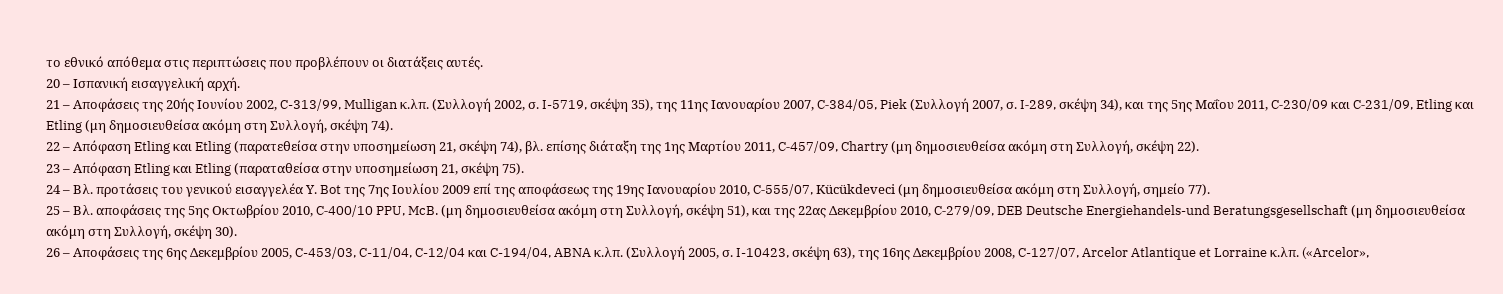το εθνικό απόθεμα στις περιπτώσεις που προβλέπουν οι διατάξεις αυτές.
20 – Ισπανική εισαγγελική αρχή.
21 – Αποφάσεις της 20ής Ιουνίου 2002, C-313/99, Mulligan κ.λπ. (Συλλογή 2002, σ. I-5719, σκέψη 35), της 11ης Ιανουαρίου 2007, C‑384/05, Piek (Συλλογή 2007, σ. I‑289, σκέψη 34), και της 5ης Μαΐου 2011, C‑230/09 και C‑231/09, Etling και Etling (μη δημοσιευθείσα ακόμη στη Συλλογή, σκέψη 74).
22 – Απόφαση Etling και Etling (παρατεθείσα στην υποσημείωση 21, σκέψη 74), βλ. επίσης διάταξη της 1ης Μαρτίου 2011, C‑457/09, Chartry (μη δημοσιευθείσα ακόμη στη Συλλογή, σκέψη 22).
23 – Απόφαση Etling και Etling (παραταθείσα στην υποσημείωση 21, σκέψη 75).
24 – Βλ. προτάσεις του γενικού εισαγγελέα Υ. Bot της 7ης Ιουλίου 2009 επί της αποφάσεως της 19ης Ιανουαρίου 2010, C‑555/07, Kücükdeveci (μη δημοσιευθείσα ακόμη στη Συλλογή, σημείο 77).
25 – Βλ. αποφάσεις της 5ης Οκτωβρίου 2010, C‑400/10 PPU, McB. (μη δημοσιευθείσα ακόμη στη Συλλογή, σκέψη 51), και της 22ας Δεκεμβρίου 2010, C‑279/09, DEB Deutsche Energiehandels-und Beratungsgesellschaft (μη δημοσιευθείσα ακόμη στη Συλλογή, σκέψη 30).
26 – Αποφάσεις της 6ης Δεκεμβρίου 2005, C-453/03, C-11/04, C-12/04 και C-194/04, ABNA κ.λπ. (Συλλογή 2005, σ. I-10423, σκέψη 63), της 16ης Δεκεμβρίου 2008, C-127/07, Arcelor Atlantique et Lorraine κ.λπ. («Arcelor»,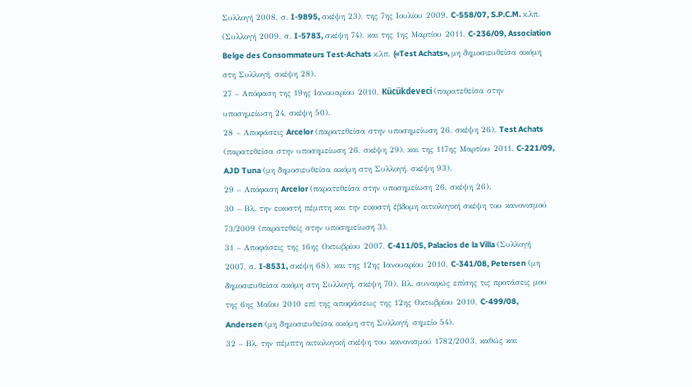Συλλογή 2008, σ. I-9895, σκέψη 23), της 7ης Ιουλίου 2009, C-558/07, S.P.C.M. κ.λπ. (Συλλογή 2009, σ. I-5783, σκέψη 74), και της 1ης Μαρτίου 2011, C‑236/09, Association Belge des Consommateurs Test-Achats κ.λπ. («Test Achats», μη δημοσιευθείσα ακόμη στη Συλλογή, σκέψη 28).
27 – Απόφαση της 19ης Ιανουαρίου 2010, Kücükdeveci (παρατεθείσα στην υποσημείωση 24, σκέψη 50).
28 – Αποφάσεις Arcelor (παρατεθείσα στην υποσημείωση 26, σκέψη 26), Test Achats (παρατεθείσα στην υποσημείωση 26, σκέψη 29), και της 117ης Μαρτίου 2011, C‑221/09, AJD Tuna (μη δημοσιευθείσα ακόμη στη Συλλογή, σκέψη 93).
29 – Απόφαση Arcelor (παρατεθείσα στην υποσημείωση 26, σκέψη 26).
30 – Βλ. την εικοστή πέμπτη και την εικοστή έβδομη αιτιολογική σκέψη του κανονισμού 73/2009 (παρατεθείς στην υποσημείωση 3).
31 – Αποφάσεις της 16ης Οκτωβρίου 2007, C-411/05, Palacios de la Villa (Συλλογή 2007, σ. I-8531, σκέψη 68), και της 12ης Ιανουαρίου 2010, C-341/08, Petersen (μη δημοσιευθείσα ακόμη στη Συλλογή, σκέψη 70). Βλ. συναφώς επίσης τις προτάσεις μου της 6ης Μαΐου 2010 επί της αποφάσεως της 12ης Οκτωβρίου 2010, C‑499/08, Andersen (μη δημοσιευθείσα ακόμη στη Συλλογή, σημείο 54).
32 – Βλ. την πέμπτη αιτιολογική σκέψη του κανονισμού 1782/2003, καθώς και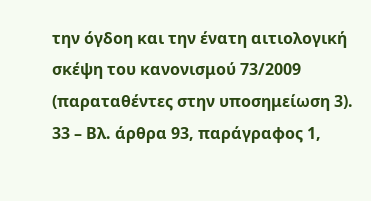την όγδοη και την ένατη αιτιολογική σκέψη του κανονισμού 73/2009 (παραταθέντες στην υποσημείωση 3).
33 – Βλ. άρθρα 93, παράγραφος 1,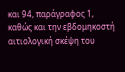και 94, παράγραφος 1, καθώς και την εβδομηκοστή αιτιολογική σκέψη του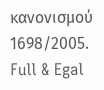κανονισμού 1698/2005.
Full & Egal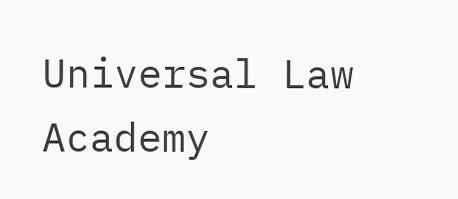Universal Law Academy